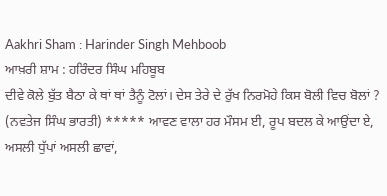Aakhri Sham : Harinder Singh Mehboob
ਆਖ਼ਰੀ ਸ਼ਾਮ : ਹਰਿੰਦਰ ਸਿੰਘ ਮਹਿਬੂਬ
ਦੀਵੇ ਕੋਲੇ ਬੁੱਤ ਬੈਠਾ ਕੇ ਥਾਂ ਥਾਂ ਤੈਨੂੰ ਟੋਲਾਂ। ਦੇਸ ਤੇਰੇ ਦੇ ਰੁੱਖ ਨਿਰਮੋਹੇ ਕਿਸ ਬੋਲੀ ਵਿਚ ਬੋਲਾਂ ? (ਨਵਤੇਜ ਸਿੰਘ ਭਾਰਤੀ) ***** ਆਵਣ ਵਾਲਾ ਹਰ ਮੌਸਮ ਈ, ਰੂਪ ਬਦਲ ਕੇ ਆਉਂਦਾ ਏ, ਅਸਲੀ ਧੁੱਪਾਂ ਅਸਲੀ ਛਾਵਾਂ,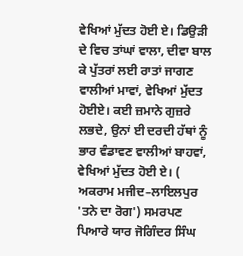ਵੇਖਿਆਂ ਮੁੱਦਤ ਹੋਈ ਏ। ਡਿਉੜੀ ਦੇ ਵਿਚ ਤਾਂਘਾਂ ਵਾਲਾ, ਦੀਵਾ ਬਾਲ ਕੇ ਪੁੱਤਰਾਂ ਲਈ ਰਾਤਾਂ ਜਾਗਣ ਵਾਲੀਆਂ ਮਾਵਾਂ, ਵੇਖਿਆਂ ਮੁੱਦਤ ਹੋਈਏ। ਕਈ ਜ਼ਮਾਨੇ ਗੁਜ਼ਰੇ ਲਭਦੇ, ਉਨਾਂ ਈ ਦਰਦੀ ਹੱਥਾਂ ਨੂੰ ਭਾਰ ਵੰਡਾਵਣ ਵਾਲੀਆਂ ਬਾਹਵਾਂ, ਵੇਖਿਆਂ ਮੁੱਦਤ ਹੋਈ ਏ। ( ਅਕਰਾਮ ਮਜੀਦ–ਲਾਇਲਪੁਰ 'ਤਨੇ ਦਾ ਰੋਗ') ਸਮਰਪਣ ਪਿਆਰੇ ਯਾਰ ਜੋਗਿੰਦਰ ਸਿੰਘ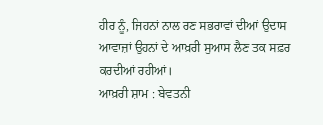ਹੀਰ ਨੂੰ, ਜਿਹਨਾਂ ਨਾਲ ਰਣ ਸਭਰਾਵਾਂ ਦੀਆਂ ਉਦਾਸ ਆਵਾਜ਼ਾਂ ਉਹਨਾਂ ਦੇ ਆਖ਼ਰੀ ਸੁਆਸ ਲੈਣ ਤਕ ਸਫ਼ਰ ਕਰਦੀਆਂ ਰਹੀਆਂ।
ਆਖ਼ਰੀ ਸ਼ਾਮ : ਬੇਵਤਨੀ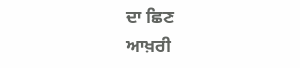ਦਾ ਛਿਣ
ਆਖ਼ਰੀ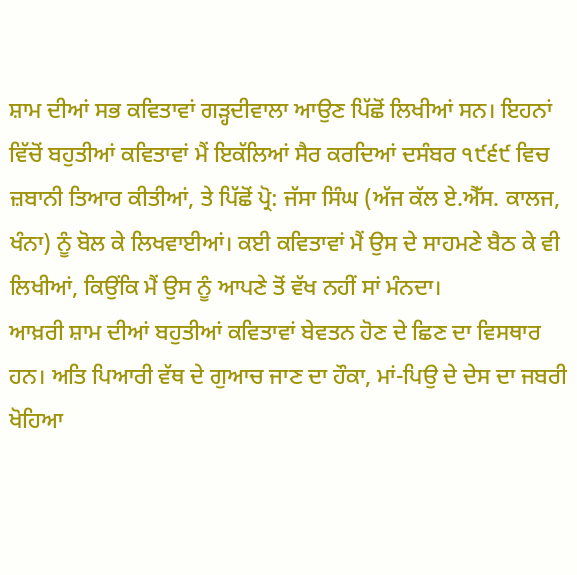ਸ਼ਾਮ ਦੀਆਂ ਸਭ ਕਵਿਤਾਵਾਂ ਗੜ੍ਹਦੀਵਾਲਾ ਆਉਣ ਪਿੱਛੋਂ ਲਿਖੀਆਂ ਸਨ। ਇਹਨਾਂ ਵਿੱਚੋਂ ਬਹੁਤੀਆਂ ਕਵਿਤਾਵਾਂ ਮੈਂ ਇਕੱਲਿਆਂ ਸੈਰ ਕਰਦਿਆਂ ਦਸੰਬਰ ੧੯੬੯ ਵਿਚ ਜ਼ਬਾਨੀ ਤਿਆਰ ਕੀਤੀਆਂ, ਤੇ ਪਿੱਛੋਂ ਪ੍ਰੋ: ਜੱਸਾ ਸਿੰਘ (ਅੱਜ ਕੱਲ ਏ.ਐੱਸ. ਕਾਲਜ, ਖੰਨਾ) ਨੂੰ ਬੋਲ ਕੇ ਲਿਖਵਾਈਆਂ। ਕਈ ਕਵਿਤਾਵਾਂ ਮੈਂ ਉਸ ਦੇ ਸਾਹਮਣੇ ਬੈਠ ਕੇ ਵੀ ਲਿਖੀਆਂ, ਕਿਉਂਕਿ ਮੈਂ ਉਸ ਨੂੰ ਆਪਣੇ ਤੋਂ ਵੱਖ ਨਹੀਂ ਸਾਂ ਮੰਨਦਾ।
ਆਖ਼ਰੀ ਸ਼ਾਮ ਦੀਆਂ ਬਹੁਤੀਆਂ ਕਵਿਤਾਵਾਂ ਬੇਵਤਨ ਹੋਣ ਦੇ ਛਿਣ ਦਾ ਵਿਸਥਾਰ ਹਨ। ਅਤਿ ਪਿਆਰੀ ਵੱਥ ਦੇ ਗੁਆਚ ਜਾਣ ਦਾ ਹੌਕਾ, ਮਾਂ-ਪਿਉ ਦੇ ਦੇਸ ਦਾ ਜਬਰੀ ਖੋਹਿਆ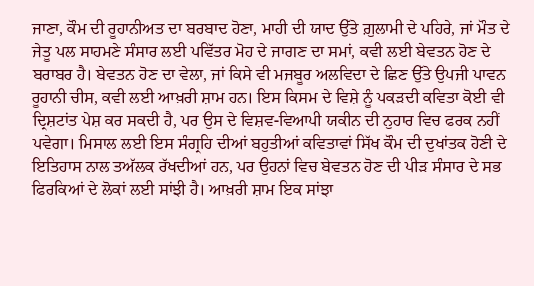ਜਾਣਾ, ਕੌਮ ਦੀ ਰੂਹਾਨੀਅਤ ਦਾ ਬਰਬਾਦ ਹੋਣਾ, ਮਾਹੀ ਦੀ ਯਾਦ ਉੱਤੇ ਗ਼ੁਲਾਮੀ ਦੇ ਪਹਿਰੇ, ਜਾਂ ਮੌਤ ਦੇ ਜੇਤੂ ਪਲ ਸਾਹਮਣੇ ਸੰਸਾਰ ਲਈ ਪਵਿੱਤਰ ਮੋਹ ਦੇ ਜਾਗਣ ਦਾ ਸਮਾਂ, ਕਵੀ ਲਈ ਬੇਵਤਨ ਹੋਣ ਦੇ ਬਰਾਬਰ ਹੈ। ਬੇਵਤਨ ਹੋਣ ਦਾ ਵੇਲਾ, ਜਾਂ ਕਿਸੇ ਵੀ ਮਜਬੂਰ ਅਲਵਿਦਾ ਦੇ ਛਿਣ ਉੱਤੇ ਉਪਜੀ ਪਾਵਨ ਰੂਹਾਨੀ ਚੀਸ, ਕਵੀ ਲਈ ਆਖ਼ਰੀ ਸ਼ਾਮ ਹਨ। ਇਸ ਕਿਸਮ ਦੇ ਵਿਸ਼ੇ ਨੂੰ ਪਕੜਦੀ ਕਵਿਤਾ ਕੋਈ ਵੀ ਦ੍ਰਿਸ਼ਟਾਂਤ ਪੇਸ਼ ਕਰ ਸਕਦੀ ਹੈ, ਪਰ ਉਸ ਦੇ ਵਿਸ਼ਵ-ਵਿਆਪੀ ਯਕੀਨ ਦੀ ਨੁਹਾਰ ਵਿਚ ਫਰਕ ਨਹੀਂ ਪਵੇਗਾ। ਮਿਸਾਲ ਲਈ ਇਸ ਸੰਗ੍ਰਹਿ ਦੀਆਂ ਬਹੁਤੀਆਂ ਕਵਿਤਾਵਾਂ ਸਿੱਖ ਕੌਮ ਦੀ ਦੁਖਾਂਤਕ ਹੋਣੀ ਦੇ ਇਤਿਹਾਸ ਨਾਲ ਤਅੱਲਕ ਰੱਖਦੀਆਂ ਹਨ, ਪਰ ਉਹਨਾਂ ਵਿਚ ਬੇਵਤਨ ਹੋਣ ਦੀ ਪੀੜ ਸੰਸਾਰ ਦੇ ਸਭ ਫਿਰਕਿਆਂ ਦੇ ਲੋਕਾਂ ਲਈ ਸਾਂਝੀ ਹੈ। ਆਖ਼ਰੀ ਸ਼ਾਮ ਇਕ ਸਾਂਝਾ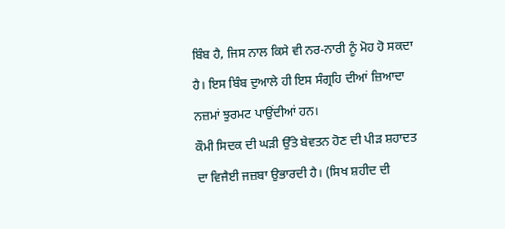ਬਿੰਬ ਹੈ, ਜਿਸ ਨਾਲ ਕਿਸੇ ਵੀ ਨਰ-ਨਾਰੀ ਨੂੰ ਮੋਹ ਹੋ ਸਕਦਾ ਹੈ। ਇਸ ਬਿੰਬ ਦੁਆਲੇ ਹੀ ਇਸ ਸੰਗ੍ਰਹਿ ਦੀਆਂ ਜ਼ਿਆਦਾ ਨਜ਼ਮਾਂ ਝੁਰਮਟ ਪਾਉਂਦੀਆਂ ਹਨ।
ਕੌਮੀ ਸਿਦਕ ਦੀ ਘੜੀ ਉੱਤੇ ਬੇਵਤਨ ਹੋਣ ਦੀ ਪੀੜ ਸ਼ਹਾਦਤ ਦਾ ਵਿਜੈਈ ਜਜ਼ਬਾ ਉਭਾਰਦੀ ਹੈ। (ਸਿਖ ਸ਼ਹੀਦ ਦੀ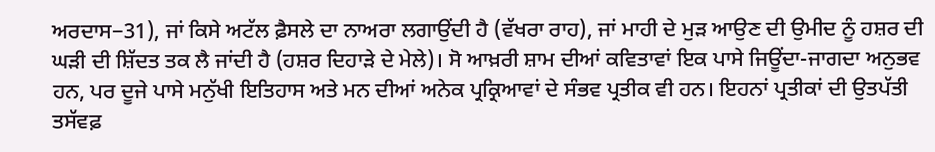ਅਰਦਾਸ−31), ਜਾਂ ਕਿਸੇ ਅਟੱਲ ਫ਼ੈਸਲੇ ਦਾ ਨਾਅਰਾ ਲਗਾਉਂਦੀ ਹੈ (ਵੱਖਰਾ ਰਾਹ), ਜਾਂ ਮਾਹੀ ਦੇ ਮੁੜ ਆਉਣ ਦੀ ਉਮੀਦ ਨੂੰ ਹਸ਼ਰ ਦੀ ਘੜੀ ਦੀ ਸ਼ਿੱਦਤ ਤਕ ਲੈ ਜਾਂਦੀ ਹੈ (ਹਸ਼ਰ ਦਿਹਾੜੇ ਦੇ ਮੇਲੇ)। ਸੋ ਆਖ਼ਰੀ ਸ਼ਾਮ ਦੀਆਂ ਕਵਿਤਾਵਾਂ ਇਕ ਪਾਸੇ ਜਿਊਂਦਾ-ਜਾਗਦਾ ਅਨੁਭਵ ਹਨ, ਪਰ ਦੂਜੇ ਪਾਸੇ ਮਨੁੱਖੀ ਇਤਿਹਾਸ ਅਤੇ ਮਨ ਦੀਆਂ ਅਨੇਕ ਪ੍ਰਕ੍ਰਿਆਵਾਂ ਦੇ ਸੰਭਵ ਪ੍ਰਤੀਕ ਵੀ ਹਨ। ਇਹਨਾਂ ਪ੍ਰਤੀਕਾਂ ਦੀ ਉਤਪੱਤੀ ਤਸੱਵਫ਼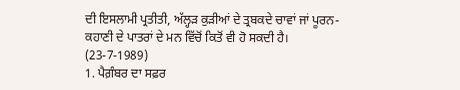ਦੀ ਇਸਲਾਮੀ ਪ੍ਰਤੀਤੀ, ਅੱਲ੍ਹੜ ਕੁੜੀਆਂ ਦੇ ਤ੍ਰਬਕਦੇ ਚਾਵਾਂ ਜਾਂ ਪੂਰਨ-ਕਹਾਣੀ ਦੇ ਪਾਤਰਾਂ ਦੇ ਮਨ ਵਿੱਚੋਂ ਕਿਤੋਂ ਵੀ ਹੋ ਸਕਦੀ ਹੈ।
(23-7-1989)
1. ਪੈਗ਼ੰਬਰ ਦਾ ਸਫ਼ਰ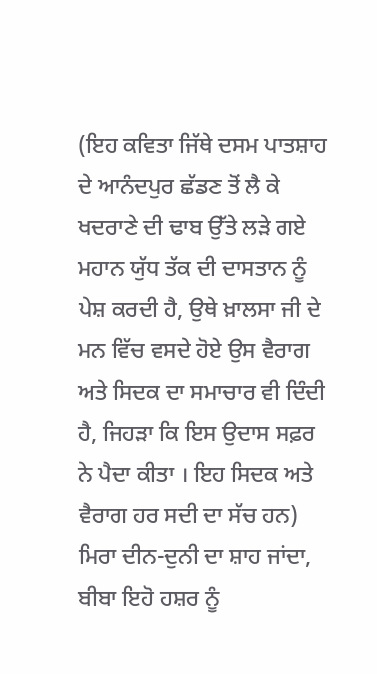(ਇਹ ਕਵਿਤਾ ਜਿੱਥੇ ਦਸਮ ਪਾਤਸ਼ਾਹ ਦੇ ਆਨੰਦਪੁਰ ਛੱਡਣ ਤੋਂ ਲੈ ਕੇ ਖਦਰਾਣੇ ਦੀ ਢਾਬ ਉੱਤੇ ਲੜੇ ਗਏ ਮਹਾਨ ਯੁੱਧ ਤੱਕ ਦੀ ਦਾਸਤਾਨ ਨੂੰ ਪੇਸ਼ ਕਰਦੀ ਹੈ, ਉਥੇ ਖ਼ਾਲਸਾ ਜੀ ਦੇ ਮਨ ਵਿੱਚ ਵਸਦੇ ਹੋਏ ਉਸ ਵੈਰਾਗ ਅਤੇ ਸਿਦਕ ਦਾ ਸਮਾਚਾਰ ਵੀ ਦਿੰਦੀ ਹੈ, ਜਿਹੜਾ ਕਿ ਇਸ ਉਦਾਸ ਸਫ਼ਰ ਨੇ ਪੈਦਾ ਕੀਤਾ । ਇਹ ਸਿਦਕ ਅਤੇ ਵੈਰਾਗ ਹਰ ਸਦੀ ਦਾ ਸੱਚ ਹਨ) ਮਿਰਾ ਦੀਨ-ਦੁਨੀ ਦਾ ਸ਼ਾਹ ਜਾਂਦਾ, ਬੀਬਾ ਇਹੋ ਹਸ਼ਰ ਨੂੰ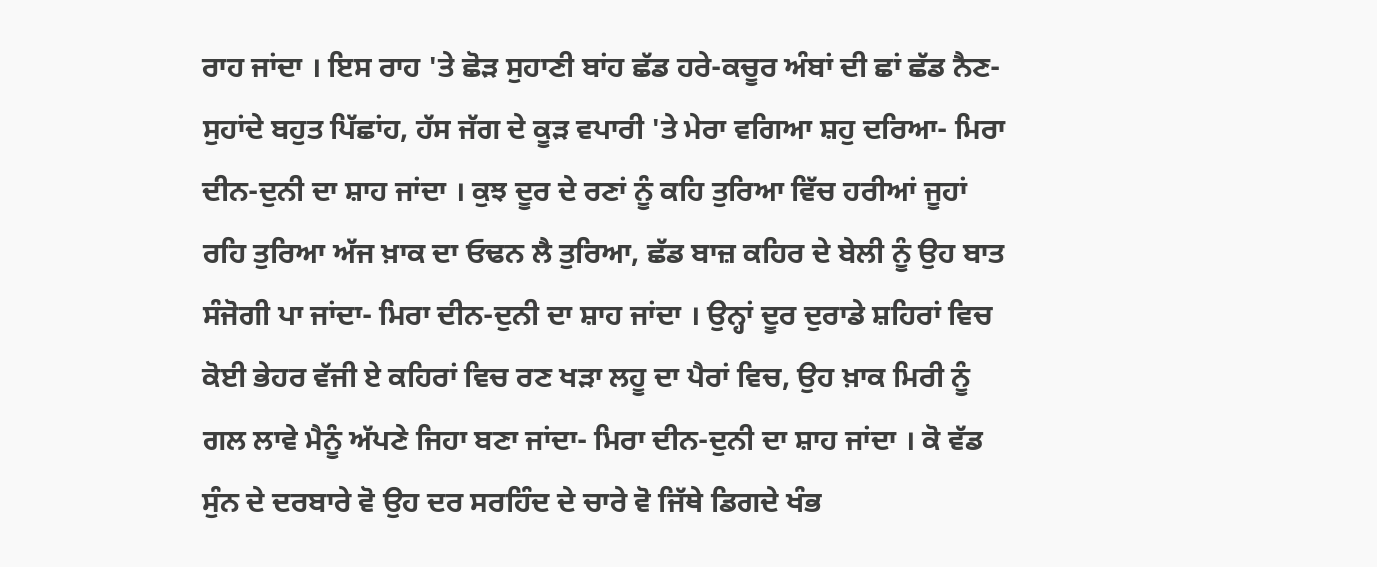ਰਾਹ ਜਾਂਦਾ । ਇਸ ਰਾਹ 'ਤੇ ਛੋੜ ਸੁਹਾਣੀ ਬਾਂਹ ਛੱਡ ਹਰੇ-ਕਚੂਰ ਅੰਬਾਂ ਦੀ ਛਾਂ ਛੱਡ ਨੈਣ-ਸੁਹਾਂਦੇ ਬਹੁਤ ਪਿੱਛਾਂਹ, ਹੱਸ ਜੱਗ ਦੇ ਕੂੜ ਵਪਾਰੀ 'ਤੇ ਮੇਰਾ ਵਗਿਆ ਸ਼ਹੁ ਦਰਿਆ- ਮਿਰਾ ਦੀਨ-ਦੁਨੀ ਦਾ ਸ਼ਾਹ ਜਾਂਦਾ । ਕੁਝ ਦੂਰ ਦੇ ਰਣਾਂ ਨੂੰ ਕਹਿ ਤੁਰਿਆ ਵਿੱਚ ਹਰੀਆਂ ਜੂਹਾਂ ਰਹਿ ਤੁਰਿਆ ਅੱਜ ਖ਼ਾਕ ਦਾ ਓਢਨ ਲੈ ਤੁਰਿਆ, ਛੱਡ ਬਾਜ਼ ਕਹਿਰ ਦੇ ਬੇਲੀ ਨੂੰ ਉਹ ਬਾਤ ਸੰਜੋਗੀ ਪਾ ਜਾਂਦਾ- ਮਿਰਾ ਦੀਨ-ਦੁਨੀ ਦਾ ਸ਼ਾਹ ਜਾਂਦਾ । ਉਨ੍ਹਾਂ ਦੂਰ ਦੁਰਾਡੇ ਸ਼ਹਿਰਾਂ ਵਿਚ ਕੋਈ ਭੇਹਰ ਵੱਜੀ ਏ ਕਹਿਰਾਂ ਵਿਚ ਰਣ ਖੜਾ ਲਹੂ ਦਾ ਪੈਰਾਂ ਵਿਚ, ਉਹ ਖ਼ਾਕ ਮਿਰੀ ਨੂੰ ਗਲ ਲਾਵੇ ਮੈਨੂੰ ਅੱਪਣੇ ਜਿਹਾ ਬਣਾ ਜਾਂਦਾ- ਮਿਰਾ ਦੀਨ-ਦੁਨੀ ਦਾ ਸ਼ਾਹ ਜਾਂਦਾ । ਕੋ ਵੱਡ ਸੁੰਨ ਦੇ ਦਰਬਾਰੇ ਵੋ ਉਹ ਦਰ ਸਰਹਿੰਦ ਦੇ ਚਾਰੇ ਵੋ ਜਿੱਥੇ ਡਿਗਦੇ ਖੰਭ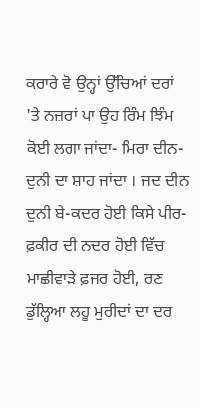ਕਰਾਰੇ ਵੋ ਉਨ੍ਹਾਂ ਉੱਚਿਆਂ ਦਰਾਂ 'ਤੇ ਨਜ਼ਰਾਂ ਪਾ ਉਹ ਰਿੰਮ ਝਿੰਮ ਕੋਈ ਲਗਾ ਜਾਂਦਾ- ਮਿਰਾ ਦੀਨ-ਦੁਨੀ ਦਾ ਸ਼ਾਹ ਜਾਂਦਾ । ਜਦ ਦੀਨ ਦੁਨੀ ਬੇ-ਕਦਰ ਹੋਈ ਕਿਸੇ ਪੀਰ-ਫ਼ਕੀਰ ਦੀ ਨਦਰ ਹੋਈ ਵਿੱਚ ਮਾਛੀਵਾੜੇ ਫ਼ਜਰ ਹੋਈ, ਰਣ ਡੁੱਲ੍ਹਿਆ ਲਹੂ ਮੁਰੀਦਾਂ ਦਾ ਦਰ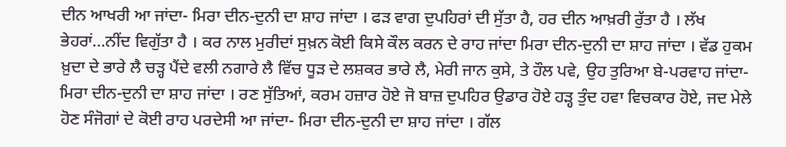ਦੀਨ ਆਖਰੀ ਆ ਜਾਂਦਾ- ਮਿਰਾ ਦੀਨ-ਦੁਨੀ ਦਾ ਸ਼ਾਹ ਜਾਂਦਾ । ਫੜ ਵਾਗ ਦੁਪਹਿਰਾਂ ਦੀ ਸੁੱਤਾ ਹੈ, ਹਰ ਦੀਨ ਆਖ਼ਰੀ ਰੁੱਤਾ ਹੈ । ਲੱਖ ਭੇਹਰਾਂ…ਨੀਂਦ ਵਿਗੁੱਤਾ ਹੈ । ਕਰ ਨਾਲ ਮੁਰੀਦਾਂ ਸੁਖ਼ਨ ਕੋਈ ਕਿਸੇ ਕੌਲ ਕਰਨ ਦੇ ਰਾਹ ਜਾਂਦਾ ਮਿਰਾ ਦੀਨ-ਦੁਨੀ ਦਾ ਸ਼ਾਹ ਜਾਂਦਾ । ਵੱਡ ਹੁਕਮ ਖ਼ੁਦਾ ਦੇ ਭਾਰੇ ਲੈ ਚੜ੍ਹ ਪੈਂਦੇ ਵਲੀ ਨਗਾਰੇ ਲੈ ਵਿੱਚ ਧੂੜ ਦੇ ਲਸ਼ਕਰ ਭਾਰੇ ਲੈ, ਮੇਰੀ ਜਾਨ ਕੁਸੇ, ਤੇ ਹੌਲ ਪਵੇ, ਉਹ ਤੁਰਿਆ ਬੇ-ਪਰਵਾਹ ਜਾਂਦਾ- ਮਿਰਾ ਦੀਨ-ਦੁਨੀ ਦਾ ਸ਼ਾਹ ਜਾਂਦਾ । ਰਣ ਸੁੱਤਿਆਂ, ਕਰਮ ਹਜ਼ਾਰ ਹੋਏ ਜੋ ਬਾਜ਼ ਦੁਪਹਿਰ ਉਡਾਰ ਹੋਏ ਹੜ੍ਹ ਤੁੰਦ ਹਵਾ ਵਿਚਕਾਰ ਹੋਏ, ਜਦ ਮੇਲੇ ਹੋਣ ਸੰਜੋਗਾਂ ਦੇ ਕੋਈ ਰਾਹ ਪਰਦੇਸੀ ਆ ਜਾਂਦਾ- ਮਿਰਾ ਦੀਨ-ਦੁਨੀ ਦਾ ਸ਼ਾਹ ਜਾਂਦਾ । ਗੱਲ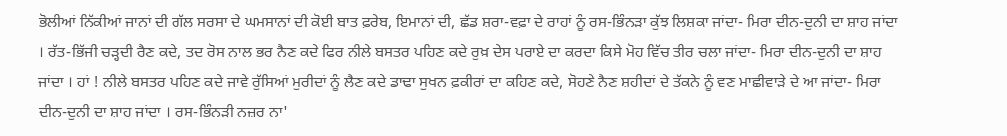ਭੋਲੀਆਂ ਨਿੱਕੀਆਂ ਜਾਨਾਂ ਦੀ ਗੱਲ ਸਰਸਾ ਦੇ ਘਮਸਾਨਾਂ ਦੀ ਕੋਈ ਬਾਤ ਫ਼ਰੇਬ, ਇਮਾਨਾਂ ਦੀ, ਛੱਡ ਸ਼ਰਾ-ਵਫ਼ਾ ਦੇ ਰਾਹਾਂ ਨੂੰ ਰਸ-ਭਿੰਨੜਾ ਕੁੱਝ ਲਿਸ਼ਕਾ ਜਾਂਦਾ- ਮਿਰਾ ਦੀਨ-ਦੁਨੀ ਦਾ ਸ਼ਾਹ ਜਾਂਦਾ । ਰੱਤ-ਭਿੱਜੀ ਚੜ੍ਹਦੀ ਰੈਣ ਕਦੇ, ਤਦ ਰੋਸ ਨਾਲ ਭਰ ਨੈਣ ਕਦੇ ਫਿਰ ਨੀਲੇ ਬਸਤਰ ਪਹਿਣ ਕਦੇ ਰੁਖ਼ ਦੇਸ ਪਰਾਏ ਦਾ ਕਰਦਾ ਕਿਸੇ ਮੋਹ ਵਿੱਚ ਤੀਰ ਚਲਾ ਜਾਂਦਾ- ਮਿਰਾ ਦੀਨ-ਦੁਨੀ ਦਾ ਸ਼ਾਹ ਜਾਂਦਾ । ਹਾਂ ! ਨੀਲੇ ਬਸਤਰ ਪਹਿਣ ਕਦੇ ਜਾਵੇ ਰੁੱਸਿਆਂ ਮੁਰੀਦਾਂ ਨੂੰ ਲੈਣ ਕਦੇ ਡਾਢਾ ਸੁਖਨ ਫ਼ਕੀਰਾਂ ਦਾ ਕਹਿਣ ਕਦੇ, ਸੋਹਣੇ ਨੈਣ ਸ਼ਹੀਦਾਂ ਦੇ ਤੱਕਨੇ ਨੂੰ ਵਣ ਮਾਛੀਵਾੜੇ ਦੇ ਆ ਜਾਂਦਾ- ਮਿਰਾ ਦੀਨ-ਦੁਨੀ ਦਾ ਸ਼ਾਹ ਜਾਂਦਾ । ਰਸ-ਭਿੰਨੜੀ ਨਜ਼ਰ ਨਾ'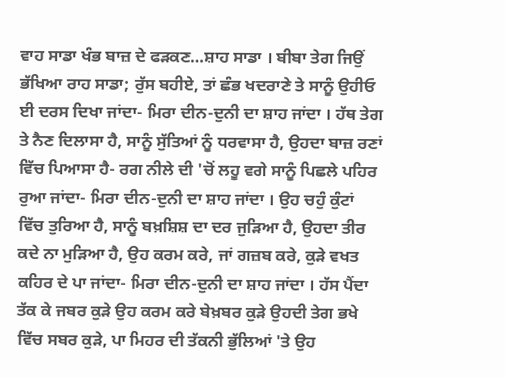ਵਾਹ ਸਾਡਾ ਖੰਭ ਬਾਜ਼ ਦੇ ਫੜਕਣ…ਸ਼ਾਹ ਸਾਡਾ । ਬੀਬਾ ਤੇਗ ਜਿਉਂ ਭੱਖਿਆ ਰਾਹ ਸਾਡਾ; ਰੁੱਸ ਬਹੀਏ, ਤਾਂ ਛੰਭ ਖਦਰਾਣੇ ਤੇ ਸਾਨੂੰ ਉਹੀਓ ਈ ਦਰਸ ਦਿਖਾ ਜਾਂਦਾ- ਮਿਰਾ ਦੀਨ-ਦੁਨੀ ਦਾ ਸ਼ਾਹ ਜਾਂਦਾ । ਹੱਥ ਤੇਗ ਤੇ ਨੈਣ ਦਿਲਾਸਾ ਹੈ, ਸਾਨੂੰ ਸੁੱਤਿਆਂ ਨੂੰ ਧਰਵਾਸਾ ਹੈ, ਉਹਦਾ ਬਾਜ਼ ਰਣਾਂ ਵਿੱਚ ਪਿਆਸਾ ਹੈ- ਰਗ ਨੀਲੇ ਦੀ 'ਚੋਂ ਲਹੂ ਵਗੇ ਸਾਨੂੰ ਪਿਛਲੇ ਪਹਿਰ ਰੁਆ ਜਾਂਦਾ- ਮਿਰਾ ਦੀਨ-ਦੁਨੀ ਦਾ ਸ਼ਾਹ ਜਾਂਦਾ । ਉਹ ਚਹੁੰ ਕੁੰਟਾਂ ਵਿੱਚ ਤੁਰਿਆ ਹੈ, ਸਾਨੂੰ ਬਖ਼ਸ਼ਿਸ਼ ਦਾ ਦਰ ਜੁੜਿਆ ਹੈ, ਉਹਦਾ ਤੀਰ ਕਦੇ ਨਾ ਮੁੜਿਆ ਹੈ, ਉਹ ਕਰਮ ਕਰੇ, ਜਾਂ ਗਜ਼ਬ ਕਰੇ, ਕੁੜੇ ਵਖਤ ਕਹਿਰ ਦੇ ਪਾ ਜਾਂਦਾ- ਮਿਰਾ ਦੀਨ-ਦੁਨੀ ਦਾ ਸ਼ਾਹ ਜਾਂਦਾ । ਹੱਸ ਪੈਂਦਾ ਤੱਕ ਕੇ ਜਬਰ ਕੁੜੇ ਉਹ ਕਰਮ ਕਰੇ ਬੇਖ਼ਬਰ ਕੁੜੇ ਉਹਦੀ ਤੇਗ ਭਖੇ ਵਿੱਚ ਸਬਰ ਕੁੜੇ, ਪਾ ਮਿਹਰ ਦੀ ਤੱਕਨੀ ਭੁੱਲਿਆਂ 'ਤੇ ਉਹ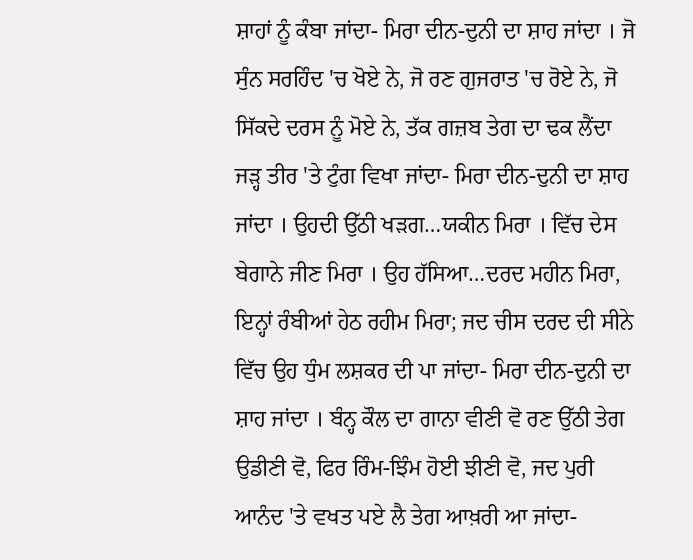ਸ਼ਾਹਾਂ ਨੂੰ ਕੰਬਾ ਜਾਂਦਾ- ਮਿਰਾ ਦੀਨ-ਦੁਨੀ ਦਾ ਸ਼ਾਹ ਜਾਂਦਾ । ਜੋ ਸੁੰਨ ਸਰਹਿੰਦ 'ਚ ਖੋਏ ਨੇ, ਜੋ ਰਣ ਗੁਜਰਾਤ 'ਚ ਰੋਏ ਨੇ, ਜੋ ਸਿੱਕਦੇ ਦਰਸ ਨੂੰ ਮੋਏ ਨੇ, ਤੱਕ ਗਜ਼ਬ ਤੇਗ ਦਾ ਢਕ ਲੈਂਦਾ ਜੜ੍ਹ ਤੀਰ 'ਤੇ ਟੁੰਗ ਵਿਖਾ ਜਾਂਦਾ- ਮਿਰਾ ਦੀਨ-ਦੁਨੀ ਦਾ ਸ਼ਾਹ ਜਾਂਦਾ । ਉਹਦੀ ਉੱਠੀ ਖੜਗ…ਯਕੀਨ ਮਿਰਾ । ਵਿੱਚ ਦੇਸ ਬੇਗਾਨੇ ਜੀਣ ਮਿਰਾ । ਉਹ ਹੱਸਿਆ…ਦਰਦ ਮਹੀਨ ਮਿਰਾ, ਇਨ੍ਹਾਂ ਰੰਬੀਆਂ ਹੇਠ ਰਹੀਮ ਮਿਰਾ; ਜਦ ਚੀਸ ਦਰਦ ਦੀ ਸੀਨੇ ਵਿੱਚ ਉਹ ਧੁੰਮ ਲਸ਼ਕਰ ਦੀ ਪਾ ਜਾਂਦਾ- ਮਿਰਾ ਦੀਨ-ਦੁਨੀ ਦਾ ਸ਼ਾਹ ਜਾਂਦਾ । ਬੰਨ੍ਹ ਕੌਲ ਦਾ ਗਾਨਾ ਵੀਣੀ ਵੋ ਰਣ ਉੱਠੀ ਤੇਗ ਉਡੀਣੀ ਵੋ, ਫਿਰ ਰਿੰਮ-ਝਿੰਮ ਹੋਈ ਝੀਣੀ ਵੋ, ਜਦ ਪੁਰੀ ਆਨੰਦ 'ਤੇ ਵਖਤ ਪਏ ਲੈ ਤੇਗ ਆਖ਼ਰੀ ਆ ਜਾਂਦਾ-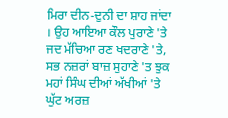ਮਿਰਾ ਦੀਨ-ਦੁਨੀ ਦਾ ਸ਼ਾਹ ਜਾਂਦਾ । ਉਹ ਆਇਆ ਕੌਲ ਪੁਰਾਣੇ 'ਤੇ ਜਦ ਮੱਚਿਆ ਰਣ ਖਦਰਾਣੇ 'ਤੇ, ਸਭ ਨਜ਼ਰਾਂ ਬਾਜ਼ ਸੁਹਾਣੇ 'ਤ ਝੁਕ ਮਹਾਂ ਸਿੰਘ ਦੀਆਂ ਅੱਖੀਆਂ 'ਤੇ ਘੁੱਟ ਅਰਜ਼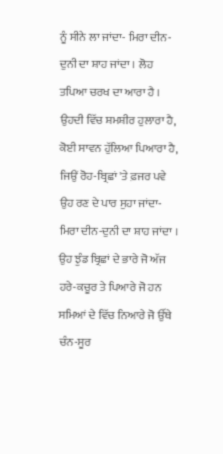ਨੂੰ ਸੀਨੇ ਲਾ ਜਾਂਦਾ- ਮਿਰਾ ਦੀਨ-ਦੁਨੀ ਦਾ ਸ਼ਾਹ ਜਾਂਦਾ । ਲੋਹ ਤਪਿਆ ਚਰਖ ਦਾ ਆਰਾ ਹੈ । ਉਹਦੀ ਵਿੱਚ ਸ਼ਮਸ਼ੀਰ ਹੁਲਾਰਾ ਹੈ, ਕੋਈ ਸਾਵਨ ਹੁੱਲਿਆ ਪਿਆਰਾ ਹੈ, ਜਿਉਂ ਰੋਹ-ਬ੍ਰਿਛਾਂ 'ਤੇ ਫ਼ਜਰ ਪਵੇ ਉਹ ਰਣ ਦੇ ਪਾਰ ਸੁਹਾ ਜਾਂਦਾ- ਮਿਰਾ ਦੀਨ-ਦੁਨੀ ਦਾ ਸ਼ਾਹ ਜਾਂਦਾ । ਉਹ ਝੁੰਡ ਬ੍ਰਿਛਾਂ ਦੇ ਭਾਰੇ ਜੋ ਅੱਜ ਹਰੇ-ਕਚੂਰ ਤੇ ਪਿਆਰੇ ਜੋ ਹਨ ਸਮਿਆਂ ਦੇ ਵਿੱਚ ਨਿਆਰੇ ਜੋ ਉੱਥੇ ਚੰਨ-ਸੂਰ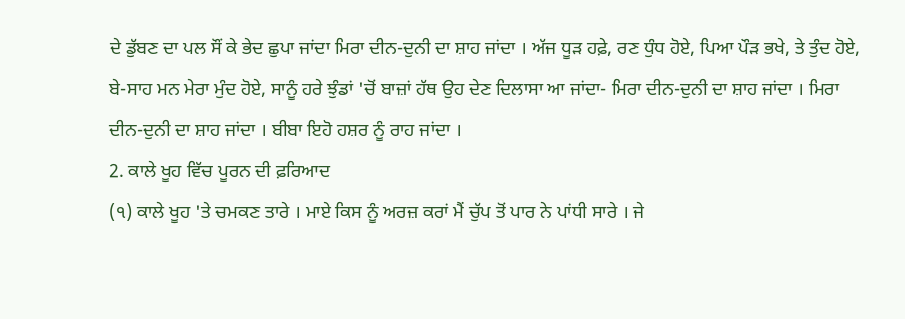ਦੇ ਡੁੱਬਣ ਦਾ ਪਲ ਸੌਂ ਕੇ ਭੇਦ ਛੁਪਾ ਜਾਂਦਾ ਮਿਰਾ ਦੀਨ-ਦੁਨੀ ਦਾ ਸ਼ਾਹ ਜਾਂਦਾ । ਅੱਜ ਧੂੜ ਹਫ਼ੇ, ਰਣ ਧੁੰਧ ਹੋਏ, ਪਿਆ ਪੌੜ ਭਖੇ, ਤੇ ਤੁੰਦ ਹੋਏ, ਬੇ-ਸਾਹ ਮਨ ਮੇਰਾ ਮੁੰਦ ਹੋਏ, ਸਾਨੂੰ ਹਰੇ ਝੁੰਡਾਂ 'ਚੋਂ ਬਾਜ਼ਾਂ ਹੱਥ ਉਹ ਦੇਣ ਦਿਲਾਸਾ ਆ ਜਾਂਦਾ- ਮਿਰਾ ਦੀਨ-ਦੁਨੀ ਦਾ ਸ਼ਾਹ ਜਾਂਦਾ । ਮਿਰਾ ਦੀਨ-ਦੁਨੀ ਦਾ ਸ਼ਾਹ ਜਾਂਦਾ । ਬੀਬਾ ਇਹੋ ਹਸ਼ਰ ਨੂੰ ਰਾਹ ਜਾਂਦਾ ।
2. ਕਾਲੇ ਖੂਹ ਵਿੱਚ ਪੂਰਨ ਦੀ ਫ਼ਰਿਆਦ
(੧) ਕਾਲੇ ਖੂਹ 'ਤੇ ਚਮਕਣ ਤਾਰੇ । ਮਾਏ ਕਿਸ ਨੂੰ ਅਰਜ਼ ਕਰਾਂ ਮੈਂ ਚੁੱਪ ਤੋਂ ਪਾਰ ਨੇ ਪਾਂਧੀ ਸਾਰੇ । ਜੇ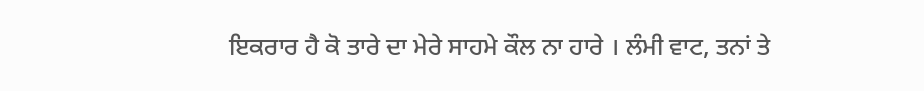ਇਕਰਾਰ ਹੈ ਕੋ ਤਾਰੇ ਦਾ ਮੇਰੇ ਸਾਹਮੇ ਕੌਲ ਨਾ ਹਾਰੇ । ਲੰਮੀ ਵਾਟ, ਤਨਾਂ ਤੇ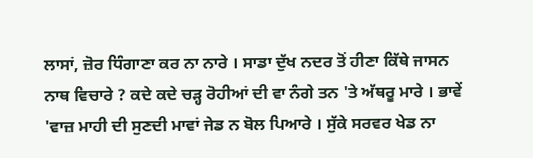ਲਾਸਾਂ, ਜ਼ੋਰ ਧਿੰਗਾਣਾ ਕਰ ਨਾ ਨਾਰੇ । ਸਾਡਾ ਦੁੱਖ ਨਦਰ ਤੋਂ ਹੀਣਾ ਕਿੱਥੇ ਜਾਸਨ ਨਾਥ ਵਿਚਾਰੇ ? ਕਦੇ ਕਦੇ ਚੜ੍ਹ ਰੋਹੀਆਂ ਦੀ ਵਾ ਨੰਗੇ ਤਨ 'ਤੇ ਅੱਥਰੂ ਮਾਰੇ । ਭਾਵੇਂ 'ਵਾਜ਼ ਮਾਹੀ ਦੀ ਸੁਣਦੀ ਮਾਵਾਂ ਜੇਡ ਨ ਬੋਲ ਪਿਆਰੇ । ਸੁੱਕੇ ਸਰਵਰ ਖੇਡ ਨਾ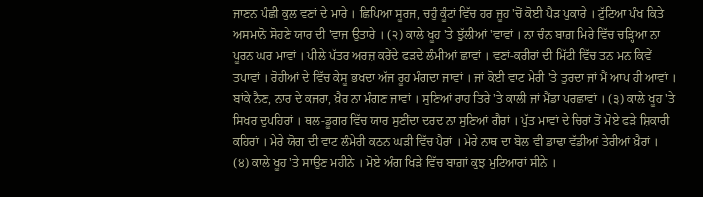ਜਾਣਨ ਪੰਛੀ ਕੁਲ ਵਣਾਂ ਦੇ ਮਾਰੇ । ਛਿਪਿਆ ਸੂਰਜ, ਚਹੁੰ ਕੂੰਟਾਂ ਵਿੱਚ ਹਰ ਜੂਹ 'ਚੋਂ ਕੋਈ ਪੈੜ ਪੁਕਾਰੇ । ਟੁੱਟਿਆ ਪੰਖ ਕਿਤੇ ਅਸਮਾਨੋ ਸੋਹਣੇ ਯਾਰ ਦੀ 'ਵਾਜ ਉਤਾਰੇ । (੨) ਕਾਲੇ ਖੂਹ 'ਤੇ ਝੁੱਲੀਆਂ 'ਵਾਵਾਂ । ਨਾ ਚੰਨ ਬਾਗ਼ ਮਿਰੇ ਵਿੱਚ ਚੜ੍ਹਿਆ ਨਾ ਪੂਰਨ ਘਰ ਮਾਵਾਂ । ਪੀਲੇ ਪੱਤਰ ਅਰਜ਼ ਕਰੇਂਦੇ ਫੜਦੇ ਲੰਮੀਆਂ ਛਾਵਾਂ । ਵਣਾਂ-ਕਰੀਰਾਂ ਦੀ ਮਿੱਟੀ ਵਿੱਚ ਤਨ ਮਨ ਕਿਵੇਂ ਤਪਾਵਾਂ । ਰੋਹੀਆਂ ਦੇ ਵਿੱਚ ਕੇਸੂ ਭਖਦਾ ਅੱਜ ਰੂਹ ਮੰਗਦਾ ਜਾਵਾਂ । ਜਾਂ ਕੋਈ ਵਾਟ ਮੇਰੀ 'ਤੇ ਤੁਰਦਾ ਜਾਂ ਮੈਂ ਆਪ ਹੀ ਆਵਾਂ । ਬਾਂਕੇ ਨੈਣ, ਨਾਰ ਦੇ ਕਜਰਾ, ਖ਼ੈਰ ਨਾ ਮੰਗਣ ਜਾਵਾਂ । ਸੁਣਿਆਂ ਰਾਹ ਤਿਰੇ 'ਤੇ ਕਾਲੀ ਜਾਂ ਮੈਂਡਾ ਪਰਛਾਵਾਂ । (੩) ਕਾਲੇ ਖੂਹ 'ਤੇ ਸਿਖਰ ਦੁਪਹਿਰਾਂ । ਥਲ-ਡੂਗਰ ਵਿੱਚ ਯਾਰ ਸੁਣੀਂਦਾ ਦਰਦ ਨਾ ਸੁਣਿਆਂ ਗੈਰਾਂ । ਪੁੱਤ ਮਾਵਾਂ ਦੇ ਚਿਰਾਂ ਤੋਂ ਮੋਏ ਫੜੇ ਸ਼ਿਕਾਰੀ ਕਹਿਰਾਂ । ਮੇਰੇ ਯੋਗ ਦੀ ਵਾਟ ਲੰਮੇਰੀ ਕਠਨ ਘੜੀ ਵਿੱਚ ਪੈਰਾਂ । ਮੇਰੇ ਨਾਥ ਦਾ ਬੋਲ ਵੀ ਡਾਢਾ ਵੱਡੀਆਂ ਤੇਰੀਆਂ ਖ਼ੈਰਾਂ । (੪) ਕਾਲੇ ਖੂਹ 'ਤੇ ਸਾਉਣ ਮਹੀਨੇ । ਮੋਏ ਅੰਗ ਖਿੜੇ ਵਿੱਚ ਬਾਗ਼ਾਂ ਕੁਝ ਮੁਟਿਆਰਾਂ ਸੀਨੇ ।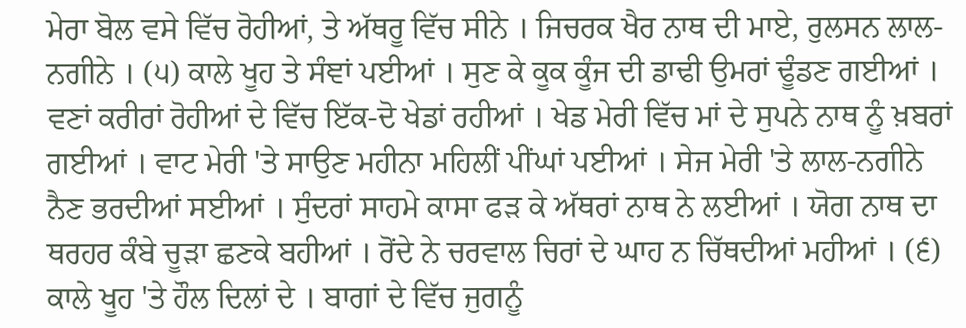ਮੇਰਾ ਬੋਲ ਵਸੇ ਵਿੱਚ ਰੋਹੀਆਂ, ਤੇ ਅੱਥਰੂ ਵਿੱਚ ਸੀਨੇ । ਜਿਚਰਕ ਖੈਰ ਨਾਥ ਦੀ ਮਾਏ, ਰੁਲਸਨ ਲਾਲ-ਨਗੀਨੇ । (੫) ਕਾਲੇ ਖੂਹ ਤੇ ਸੰਞਾਂ ਪਈਆਂ । ਸੁਣ ਕੇ ਕੂਕ ਕੂੰਜ ਦੀ ਡਾਢੀ ਉਮਰਾਂ ਢੂੰਡਣ ਗਈਆਂ । ਵਣਾਂ ਕਰੀਰਾਂ ਰੋਹੀਆਂ ਦੇ ਵਿੱਚ ਇੱਕ-ਦੋ ਖੇਡਾਂ ਰਹੀਆਂ । ਖੇਡ ਮੇਰੀ ਵਿੱਚ ਮਾਂ ਦੇ ਸੁਪਨੇ ਨਾਥ ਨੂੰ ਖ਼ਬਰਾਂ ਗਈਆਂ । ਵਾਟ ਮੇਰੀ 'ਤੇ ਸਾਉਣ ਮਹੀਨਾ ਮਹਿਲੀਂ ਪੀਂਘਾਂ ਪਈਆਂ । ਸੇਜ ਮੇਰੀ 'ਤੇ ਲਾਲ-ਨਗੀਨੇ ਨੈਣ ਭਰਦੀਆਂ ਸਈਆਂ । ਸੁੰਦਰਾਂ ਸਾਹਮੇ ਕਾਸਾ ਫੜ ਕੇ ਅੱਥਰਾਂ ਨਾਥ ਨੇ ਲਈਆਂ । ਯੋਗ ਨਾਥ ਦਾ ਥਰਹਰ ਕੰਬੇ ਚੂੜਾ ਛਣਕੇ ਬਹੀਆਂ । ਰੋਂਦੇ ਨੇ ਚਰਵਾਲ ਚਿਰਾਂ ਦੇ ਘਾਹ ਨ ਚਿੱਥਦੀਆਂ ਮਹੀਆਂ । (੬) ਕਾਲੇ ਖੂਹ 'ਤੇ ਹੌਲ ਦਿਲਾਂ ਦੇ । ਬਾਗਾਂ ਦੇ ਵਿੱਚ ਜੁਗਨੂੰ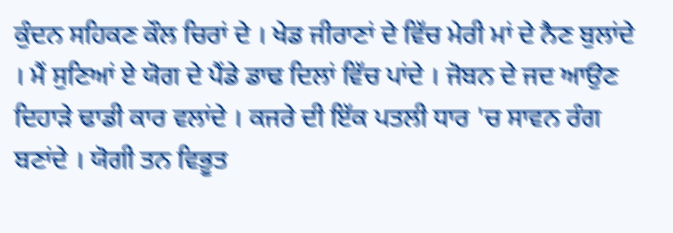ਕੁੰਦਨ ਸਹਿਕਣ ਕੌਲ ਚਿਰਾਂ ਦੇ । ਖੇਡ ਜੀਰਾਣਾਂ ਦੇ ਵਿੱਚ ਮੇਰੀ ਮਾਂ ਦੇ ਨੈਣ ਬੁਲਾਂਦੇ । ਮੈਂ ਸੁਣਿਆਂ ਏ ਯੋਗ ਦੇ ਪੈਂਡੇ ਡਾਢ ਦਿਲਾਂ ਵਿੱਚ ਪਾਂਦੇ । ਜੋਬਨ ਦੇ ਜਦ ਆਉਣ ਦਿਹਾੜੇ ਢਾਡੀ ਕਾਰ ਵਲਾਂਦੇ । ਕਜਰੇ ਦੀ ਇੱਕ ਪਤਲੀ ਧਾਰ 'ਚ ਸਾਵਨ ਰੰਗ ਬਣਾਂਦੇ । ਯੋਗੀ ਤਨ ਵਿਭੂਤ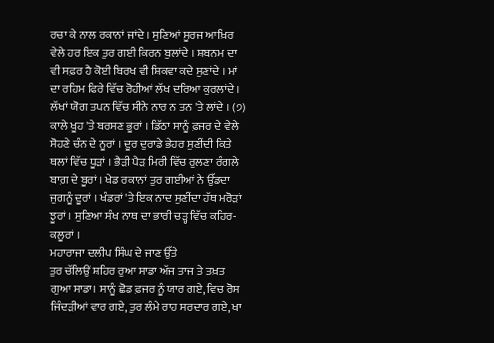ਰਚਾ ਕੇ ਨਾਲ ਰਕਾਨਾਂ ਜਾਂਦੇ । ਸੁਣਿਆਂ ਸੂਰਜ ਆਖ਼ਿਰ ਵੇਲੇ ਹਰ ਇਕ ਤੁਰ ਗਈ ਕਿਰਨ ਬੁਲਾਂਦੇ । ਸ਼ਬਨਮ ਦਾ ਵੀ ਸਫ਼ਰ ਹੈ ਕੋਈ ਬਿਰਖ ਵੀ ਸ਼ਿਕਵਾ ਕਦੇ ਸੁਣਾਂਦੇ । ਮਾਂ ਦਾ ਰਹਿਮ ਫਿਰੇ ਵਿੱਚ ਰੋਹੀਆਂ ਲੱਖ ਦਰਿਆ ਕੁਰਲਾਂਦੇ । ਲੱਖਾਂ ਯੋਗ ਤਪਨ ਵਿੱਚ ਸੀਨੇ ਨਾਰ ਨ ਤਨ 'ਤੇ ਲਾਂਦੇ । (੭) ਕਾਲੇ ਖੂਹ 'ਤੇ ਬਰਸਣ ਭੂਰਾਂ । ਡਿੱਠਾ ਸਾਨੂੰ ਫ਼ਜਰ ਦੇ ਵੇਲੇ ਸੋਹਣੇ ਚੰਨ ਦੇ ਨੂਰਾਂ । ਦੂਰ ਦੁਰਾਡੇ ਭੇਹਰ ਸੁਣੀਂਦੀ ਕਿਤੇ ਥਲਾਂ ਵਿੱਚ ਧੂੜਾਂ । ਭੈੜੀ ਪੈੜ ਮਿਰੀ ਵਿੱਚ ਰੁਲਣਾ ਰੰਗਲੇ ਬਾਗ਼ ਦੇ ਬੂਰਾਂ । ਖੇਡ ਰਕਾਨਾਂ ਤੁਰ ਗਈਆਂ ਨੇ ਉੱਡਦਾ ਜੁਗਨੂੰ ਦੂਰਾਂ । ਖੰਡਰਾਂ 'ਤੇ ਇਕ ਨਾਦ ਸੁਣੀਂਦਾ ਹੱਥ ਮਰੋੜਾਂ ਝੂਰਾਂ । ਸੁਣਿਆ ਸੰਖ ਨਾਥ ਦਾ ਭਾਰੀ ਚੜ੍ਹ ਵਿੱਚ ਕਹਿਰ-ਕਲੂਰਾਂ ।
ਮਹਾਰਾਜਾ ਦਲੀਪ ਸਿੰਘ ਦੇ ਜਾਣ ਉੱਤੇ
ਤੁਰ ਚੱਲਿਉਂ ਸ਼ਹਿਰ ਰੁਆ ਸਾਡਾ ਅੱਜ ਤਾਜ ਤੇ ਤਖ਼ਤ ਗੁਆ ਸਾਡਾ। ਸਾਨੂੰ ਛੋਡ ਫ਼ਜਰ ਨੂੰ ਯਾਰ ਗਏ, ਵਿਚ ਰੋਸ ਜਿੰਦੜੀਆਂ ਵਾਰ ਗਏ, ਤੁਰ ਲੰਮੇ ਰਾਹ ਸਰਦਾਰ ਗਏ, ਖਾ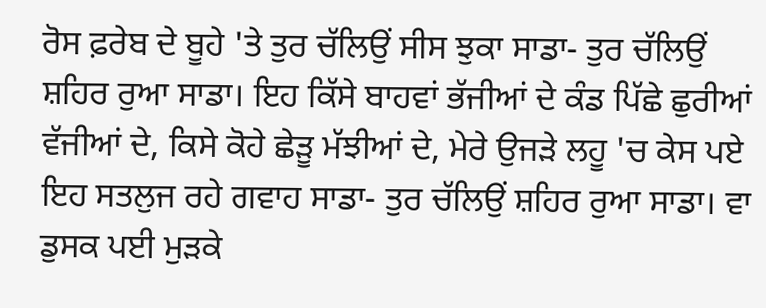ਰੋਸ ਫ਼ਰੇਬ ਦੇ ਬੂਹੇ 'ਤੇ ਤੁਰ ਚੱਲਿਉਂ ਸੀਸ ਝੁਕਾ ਸਾਡਾ- ਤੁਰ ਚੱਲਿਉਂ ਸ਼ਹਿਰ ਰੁਆ ਸਾਡਾ। ਇਹ ਕਿੱਸੇ ਬਾਹਵਾਂ ਭੱਜੀਆਂ ਦੇ ਕੰਡ ਪਿੱਛੇ ਛੁਰੀਆਂ ਵੱਜੀਆਂ ਦੇ, ਕਿਸੇ ਕੋਹੇ ਛੇੜੂ ਮੱਝੀਆਂ ਦੇ, ਮੇਰੇ ਉਜੜੇ ਲਹੂ 'ਚ ਕੇਸ ਪਏ ਇਹ ਸਤਲੁਜ ਰਹੇ ਗਵਾਹ ਸਾਡਾ- ਤੁਰ ਚੱਲਿਉਂ ਸ਼ਹਿਰ ਰੁਆ ਸਾਡਾ। ਵਾ ਡੁਸਕ ਪਈ ਮੁੜਕੇ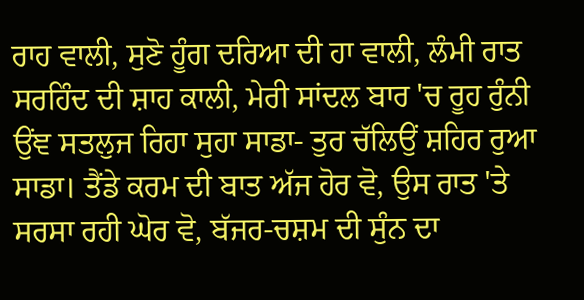ਰਾਹ ਵਾਲੀ, ਸੁਣੋ ਹੂੰਗ ਦਰਿਆ ਦੀ ਹਾ ਵਾਲੀ, ਲੰਮੀ ਰਾਤ ਸਰਹਿੰਦ ਦੀ ਸ਼ਾਹ ਕਾਲੀ, ਮੇਰੀ ਸਾਂਦਲ ਬਾਰ 'ਚ ਰੂਹ ਰੁੰਨੀ ਉਂਞ ਸਤਲੁਜ ਰਿਹਾ ਸੁਹਾ ਸਾਡਾ- ਤੁਰ ਚੱਲਿਉਂ ਸ਼ਹਿਰ ਰੁਆ ਸਾਡਾ। ਤੈਂਡੇ ਕਰਮ ਦੀ ਬਾਤ ਅੱਜ ਹੋਰ ਵੋ, ਉਸ ਰਾਤ 'ਤੇ ਸਰਸਾ ਰਹੀ ਘੋਰ ਵੋ, ਬੱਜਰ-ਚਸ਼ਮ ਦੀ ਸੁੰਨ ਦਾ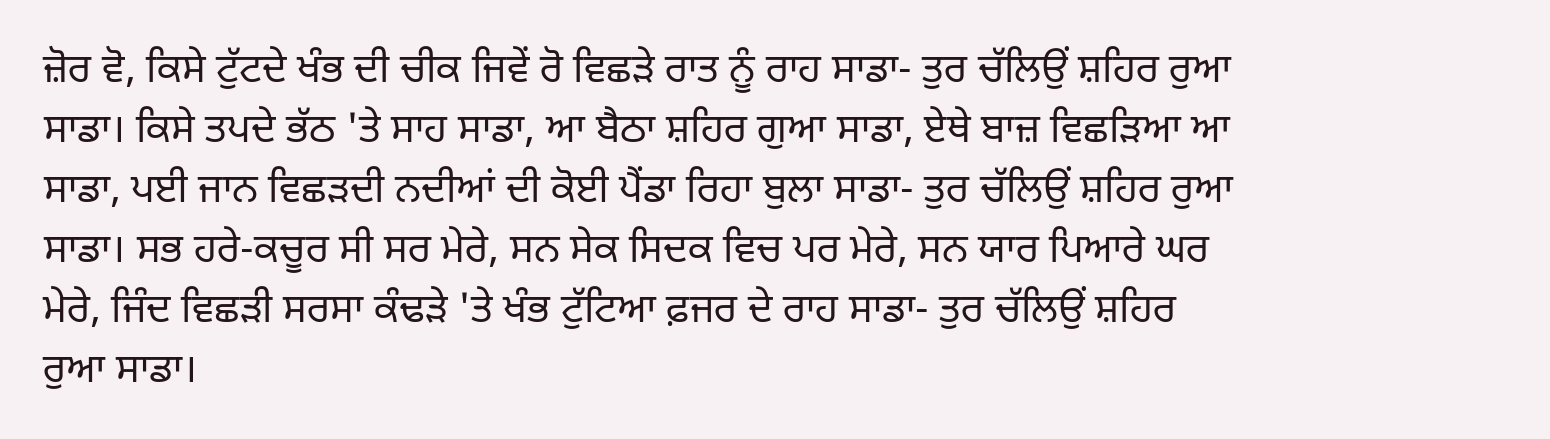ਜ਼ੋਰ ਵੋ, ਕਿਸੇ ਟੁੱਟਦੇ ਖੰਭ ਦੀ ਚੀਕ ਜਿਵੇਂ ਰੋ ਵਿਛੜੇ ਰਾਤ ਨੂੰ ਰਾਹ ਸਾਡਾ- ਤੁਰ ਚੱਲਿਉਂ ਸ਼ਹਿਰ ਰੁਆ ਸਾਡਾ। ਕਿਸੇ ਤਪਦੇ ਭੱਠ 'ਤੇ ਸਾਹ ਸਾਡਾ, ਆ ਬੈਠਾ ਸ਼ਹਿਰ ਗੁਆ ਸਾਡਾ, ਏਥੇ ਬਾਜ਼ ਵਿਛੜਿਆ ਆ ਸਾਡਾ, ਪਈ ਜਾਨ ਵਿਛੜਦੀ ਨਦੀਆਂ ਦੀ ਕੋਈ ਪੈਂਡਾ ਰਿਹਾ ਬੁਲਾ ਸਾਡਾ- ਤੁਰ ਚੱਲਿਉਂ ਸ਼ਹਿਰ ਰੁਆ ਸਾਡਾ। ਸਭ ਹਰੇ-ਕਚੂਰ ਸੀ ਸਰ ਮੇਰੇ, ਸਨ ਸੇਕ ਸਿਦਕ ਵਿਚ ਪਰ ਮੇਰੇ, ਸਨ ਯਾਰ ਪਿਆਰੇ ਘਰ ਮੇਰੇ, ਜਿੰਦ ਵਿਛੜੀ ਸਰਸਾ ਕੰਢੜੇ 'ਤੇ ਖੰਭ ਟੁੱਟਿਆ ਫ਼ਜਰ ਦੇ ਰਾਹ ਸਾਡਾ- ਤੁਰ ਚੱਲਿਉਂ ਸ਼ਹਿਰ ਰੁਆ ਸਾਡਾ।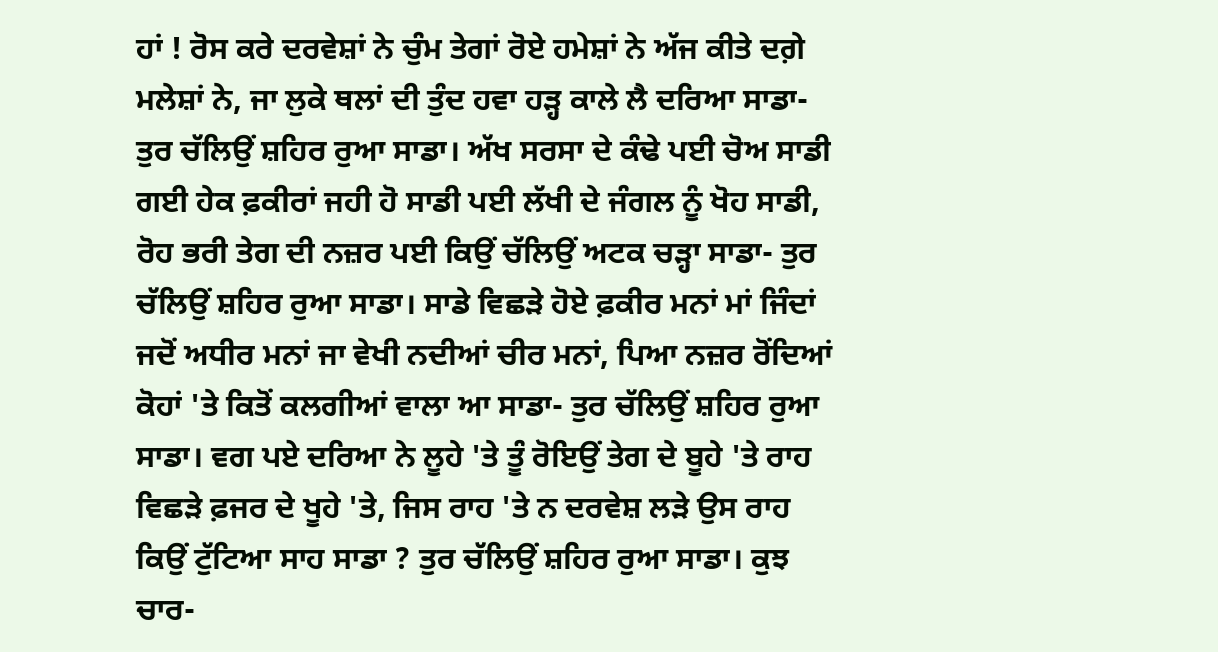ਹਾਂ ! ਰੋਸ ਕਰੇ ਦਰਵੇਸ਼ਾਂ ਨੇ ਚੁੰਮ ਤੇਗਾਂ ਰੋਏ ਹਮੇਸ਼ਾਂ ਨੇ ਅੱਜ ਕੀਤੇ ਦਗ਼ੇ ਮਲੇਸ਼ਾਂ ਨੇ, ਜਾ ਲੁਕੇ ਥਲਾਂ ਦੀ ਤੁੰਦ ਹਵਾ ਹੜ੍ਹ ਕਾਲੇ ਲੈ ਦਰਿਆ ਸਾਡਾ- ਤੁਰ ਚੱਲਿਉਂ ਸ਼ਹਿਰ ਰੁਆ ਸਾਡਾ। ਅੱਖ ਸਰਸਾ ਦੇ ਕੰਢੇ ਪਈ ਚੋਅ ਸਾਡੀ ਗਈ ਹੇਕ ਫ਼ਕੀਰਾਂ ਜਹੀ ਹੋ ਸਾਡੀ ਪਈ ਲੱਖੀ ਦੇ ਜੰਗਲ ਨੂੰ ਖੋਹ ਸਾਡੀ, ਰੋਹ ਭਰੀ ਤੇਗ ਦੀ ਨਜ਼ਰ ਪਈ ਕਿਉਂ ਚੱਲਿਉਂ ਅਟਕ ਚੜ੍ਹਾ ਸਾਡਾ- ਤੁਰ ਚੱਲਿਉਂ ਸ਼ਹਿਰ ਰੁਆ ਸਾਡਾ। ਸਾਡੇ ਵਿਛੜੇ ਹੋਏ ਫ਼ਕੀਰ ਮਨਾਂ ਮਾਂ ਜਿੰਦਾਂ ਜਦੋਂ ਅਧੀਰ ਮਨਾਂ ਜਾ ਵੇਖੀ ਨਦੀਆਂ ਚੀਰ ਮਨਾਂ, ਪਿਆ ਨਜ਼ਰ ਰੋਂਦਿਆਂ ਕੋਹਾਂ 'ਤੇ ਕਿਤੋਂ ਕਲਗੀਆਂ ਵਾਲਾ ਆ ਸਾਡਾ- ਤੁਰ ਚੱਲਿਉਂ ਸ਼ਹਿਰ ਰੁਆ ਸਾਡਾ। ਵਗ ਪਏ ਦਰਿਆ ਨੇ ਲੂਹੇ 'ਤੇ ਤੂੰ ਰੋਇਉਂ ਤੇਗ ਦੇ ਬੂਹੇ 'ਤੇ ਰਾਹ ਵਿਛੜੇ ਫ਼ਜਰ ਦੇ ਖੂਹੇ 'ਤੇ, ਜਿਸ ਰਾਹ 'ਤੇ ਨ ਦਰਵੇਸ਼ ਲੜੇ ਉਸ ਰਾਹ ਕਿਉਂ ਟੁੱਟਿਆ ਸਾਹ ਸਾਡਾ ? ਤੁਰ ਚੱਲਿਉਂ ਸ਼ਹਿਰ ਰੁਆ ਸਾਡਾ। ਕੁਝ ਚਾਰ-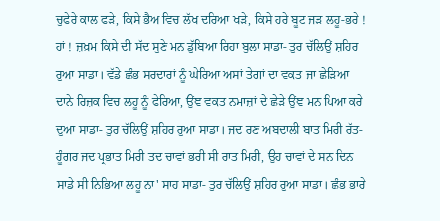ਚੁਫੇਰੇ ਕਾਲ ਫੜੇ, ਕਿਸੇ ਭੈਅ ਵਿਚ ਲੱਖ ਦਰਿਆ ਖੜੇ, ਕਿਸੇ ਹਰੇ ਬੂਟ ਜੜ ਲਹੂ-ਭਰੇ ! ਹਾਂ ! ਜ਼ਖ਼ਮ ਕਿਸੇ ਦੀ ਸੱਦ ਸੁਣੇ ਮਨ ਡੁੱਬਿਆ ਰਿਹਾ ਬੁਲਾ ਸਾਡਾ- ਤੁਰ ਚੱਲਿਉਂ ਸ਼ਹਿਰ ਰੁਆ ਸਾਡਾ। ਵੱਡੇ ਛੰਭ ਸਰਦਾਰਾਂ ਨੂੰ ਘੇਰਿਆ ਅਸਾਂ ਤੇਗਾਂ ਦਾ ਵਕਤ ਜਾ ਛੇੜਿਆ ਦਾਨੇ ਰਿਜ਼ਕ ਵਿਚ ਲਹੂ ਨੂੰ ਫੇਰਿਆ, ਉਂਞ ਵਕਤ ਨਮਾਜ਼ਾਂ ਦੇ ਛੇੜੇ ਉਂਞ ਮਨ ਪਿਆ ਕਰੇ ਦੁਆ ਸਾਡਾ- ਤੁਰ ਚੱਲਿਉਂ ਸ਼ਹਿਰ ਰੁਆ ਸਾਡਾ। ਜਦ ਰਣ ਅਬਦਾਲੀ ਬਾਤ ਮਿਰੀ ਰੱਤ-ਹੂੰਗਰ ਜਦ ਪ੍ਰਭਾਤ ਮਿਰੀ ਤਦ ਚਾਵਾਂ ਭਰੀ ਸੀ ਰਾਤ ਮਿਰੀ, ਉਹ ਚਾਵਾਂ ਦੇ ਸਨ ਦਿਨ ਸਾਡੇ ਸੀ ਨਿਭਿਆ ਲਹੂ ਨਾ' ਸਾਹ ਸਾਡਾ- ਤੁਰ ਚੱਲਿਉਂ ਸ਼ਹਿਰ ਰੁਆ ਸਾਡਾ। ਛੰਭ ਭਾਰੇ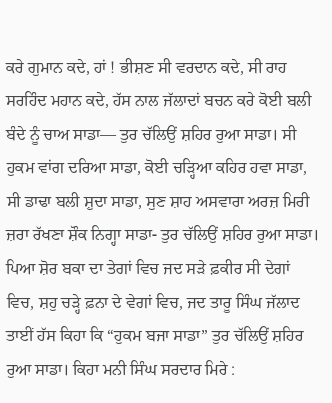ਕਰੇ ਗੁਮਾਨ ਕਦੇ, ਹਾਂ ! ਭੀਸ਼ਣ ਸੀ ਵਰਦਾਨ ਕਦੇ, ਸੀ ਰਾਹ ਸਰਹਿੰਦ ਮਹਾਨ ਕਦੇ, ਹੱਸ ਨਾਲ ਜੱਲਾਦਾਂ ਬਚਨ ਕਰੇ ਕੋਈ ਬਲੀ ਬੰਦੇ ਨੂੰ ਚਾਅ ਸਾਡਾ— ਤੁਰ ਚੱਲਿਉਂ ਸ਼ਹਿਰ ਰੁਆ ਸਾਡਾ। ਸੀ ਹੁਕਮ ਵਾਂਗ ਦਰਿਆ ਸਾਡਾ, ਕੋਈ ਚੜ੍ਹਿਆ ਕਹਿਰ ਹਵਾ ਸਾਡਾ, ਸੀ ਡਾਢਾ ਬਲੀ ਸ਼ੁਦਾ ਸਾਡਾ, ਸੁਣ ਸ਼ਾਹ ਅਸਵਾਰਾ ਅਰਜ਼ ਮਿਰੀ ਜ਼ਰਾ ਰੱਖਣਾ ਸ਼ੌਕ ਨਿਗ੍ਹਾ ਸਾਡਾ- ਤੁਰ ਚੱਲਿਉਂ ਸ਼ਹਿਰ ਰੁਆ ਸਾਡਾ। ਪਿਆ ਸ਼ੋਰ ਬਕਾ ਦਾ ਤੇਗਾਂ ਵਿਚ ਜਦ ਸੜੇ ਫ਼ਕੀਰ ਸੀ ਦੇਗਾਂ ਵਿਚ, ਸ਼ਹੁ ਚੜ੍ਹੇ ਫ਼ਨਾ ਦੇ ਵੇਗਾਂ ਵਿਚ, ਜਦ ਤਾਰੂ ਸਿੰਘ ਜੱਲਾਦ ਤਾਈਂ ਹੱਸ ਕਿਹਾ ਕਿ “ਹੁਕਮ ਬਜਾ ਸਾਡਾ” ਤੁਰ ਚੱਲਿਉਂ ਸ਼ਹਿਰ ਰੁਆ ਸਾਡਾ। ਕਿਹਾ ਮਨੀ ਸਿੰਘ ਸਰਦਾਰ ਮਿਰੇ :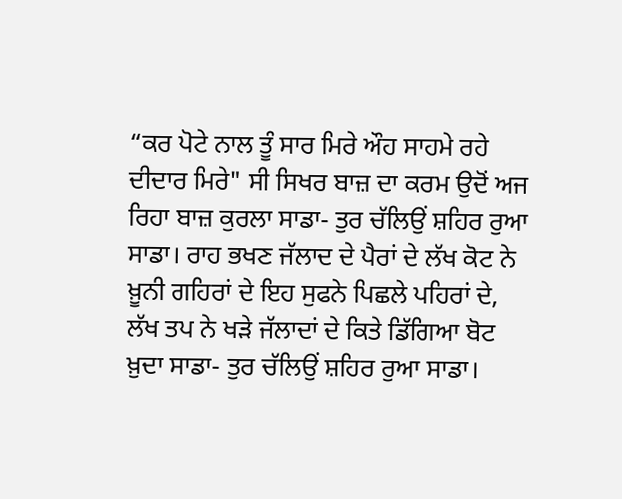“ਕਰ ਪੋਟੇ ਨਾਲ ਤੂੰ ਸਾਰ ਮਿਰੇ ਔਹ ਸਾਹਮੇ ਰਹੇ ਦੀਦਾਰ ਮਿਰੇ" ਸੀ ਸਿਖਰ ਬਾਜ਼ ਦਾ ਕਰਮ ਉਦੋਂ ਅਜ ਰਿਹਾ ਬਾਜ਼ ਕੁਰਲਾ ਸਾਡਾ- ਤੁਰ ਚੱਲਿਉਂ ਸ਼ਹਿਰ ਰੁਆ ਸਾਡਾ। ਰਾਹ ਭਖਣ ਜੱਲਾਦ ਦੇ ਪੈਰਾਂ ਦੇ ਲੱਖ ਕੋਟ ਨੇ ਖ਼ੂਨੀ ਗਹਿਰਾਂ ਦੇ ਇਹ ਸੁਫਨੇ ਪਿਛਲੇ ਪਹਿਰਾਂ ਦੇ, ਲੱਖ ਤਪ ਨੇ ਖੜੇ ਜੱਲਾਦਾਂ ਦੇ ਕਿਤੇ ਡਿੱਗਿਆ ਬੋਟ ਖ਼ੁਦਾ ਸਾਡਾ- ਤੁਰ ਚੱਲਿਉਂ ਸ਼ਹਿਰ ਰੁਆ ਸਾਡਾ।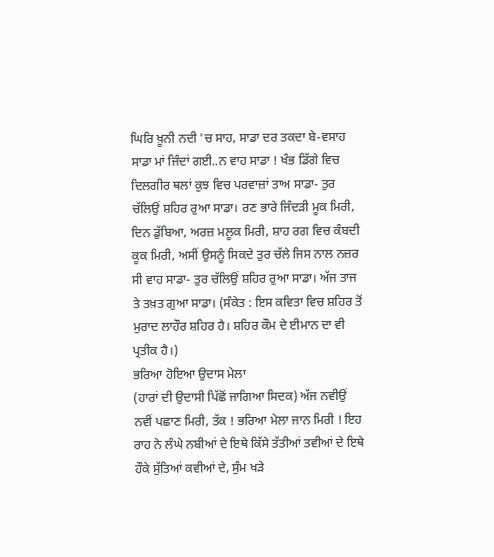ਘਿਰਿ ਖ਼ੂਨੀ ਨਦੀ 'ਚ ਸਾਹ, ਸਾਡਾ ਦਰ ਤਕਦਾ ਬੇ-ਵਸਾਹ ਸਾਡਾ ਮਾਂ ਜਿੰਦਾਂ ਗਈ..ਨ ਵਾਹ ਸਾਡਾ ! ਖੰਭ ਡਿੱਗੇ ਵਿਚ ਦਿਲਗੀਰ ਥਲਾਂ ਕੁਝ ਵਿਚ ਪਰਵਾਜ਼ਾਂ ਤਾਅ ਸਾਡਾ- ਤੁਰ ਚੱਲਿਉਂ ਸ਼ਹਿਰ ਰੁਆ ਸਾਡਾ। ਰਣ ਭਾਰੇ ਜਿੰਦੜੀ ਮੂਕ ਮਿਰੀ, ਦਿਨ ਡੁੱਬਿਆ, ਅਰਜ਼ ਮਲੂਕ ਮਿਰੀ, ਸ਼ਾਹ ਰਗ ਵਿਚ ਕੰਬਦੀ ਕੂਕ ਮਿਰੀ, ਅਸੀਂ ਉਸਨੂੰ ਸਿਕਦੇ ਤੁਰ ਚੱਲੇ ਜਿਸ ਨਾਲ ਨਜ਼ਰ ਸੀ ਵਾਹ ਸਾਡਾ- ਤੁਰ ਚੱਲਿਉਂ ਸ਼ਹਿਰ ਰੁਆ ਸਾਡਾ। ਅੱਜ ਤਾਜ ਤੇ ਤਖ਼ਤ ਗੁਆ ਸਾਡਾ। (ਸੰਕੇਤ : ਇਸ ਕਵਿਤਾ ਵਿਚ ਸ਼ਹਿਰ ਤੋਂ ਮੁਰਾਦ ਲਾਹੌਰ ਸ਼ਹਿਰ ਹੈ। ਸ਼ਹਿਰ ਕੌਮ ਦੇ ਈਮਾਨ ਦਾ ਵੀ ਪ੍ਰਤੀਕ ਹੈ।)
ਭਰਿਆ ਹੋਇਆ ਉਦਾਸ ਮੇਲਾ
(ਹਾਰਾਂ ਦੀ ਉਦਾਸੀ ਪਿੱਛੋਂ ਜਾਗਿਆ ਸਿਦਕ) ਅੱਜ ਨਵੀਉਂ ਨਵੀਂ ਪਛਾਣ ਮਿਰੀ, ਤੱਕ ! ਭਰਿਆ ਮੇਲਾ ਜਾਨ ਮਿਰੀ ! ਇਹ ਰਾਹ ਨੇ ਲੰਘੇ ਨਬੀਆਂ ਦੇ ਇਥੇ ਕਿੱਸੇ ਤੱਤੀਆਂ ਤਵੀਆਂ ਦੇ ਇਥੇ ਹੌਕੇ ਸੁੱਤਿਆਂ ਕਵੀਆਂ ਦੇ, ਸੁੰਮ ਖੜੇ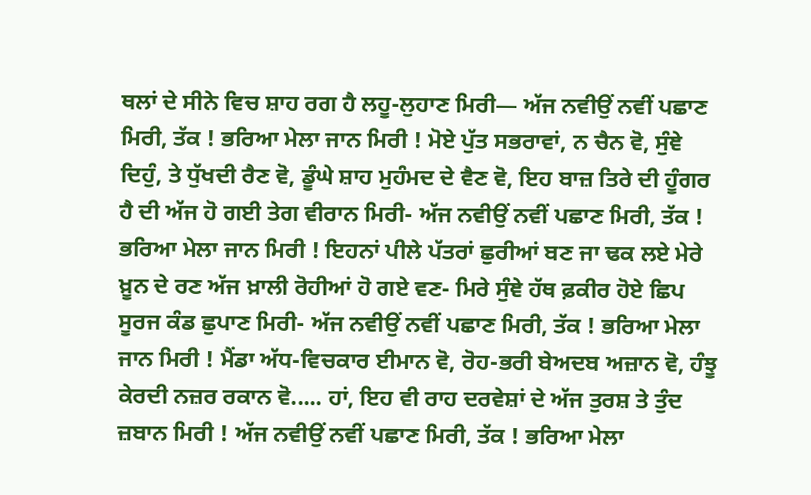ਥਲਾਂ ਦੇ ਸੀਨੇ ਵਿਚ ਸ਼ਾਹ ਰਗ ਹੈ ਲਹੂ-ਲੁਹਾਣ ਮਿਰੀ— ਅੱਜ ਨਵੀਉਂ ਨਵੀਂ ਪਛਾਣ ਮਿਰੀ, ਤੱਕ ! ਭਰਿਆ ਮੇਲਾ ਜਾਨ ਮਿਰੀ ! ਮੋਏ ਪੁੱਤ ਸਭਰਾਵਾਂ, ਨ ਚੈਨ ਵੋ, ਸੁੰਞੇ ਦਿਹੁੰ, ਤੇ ਧੁੱਖਦੀ ਰੈਣ ਵੋ, ਡੂੰਘੇ ਸ਼ਾਹ ਮੁਹੰਮਦ ਦੇ ਵੈਣ ਵੋ, ਇਹ ਬਾਜ਼ ਤਿਰੇ ਦੀ ਹੂੰਗਰ ਹੈ ਦੀ ਅੱਜ ਹੋ ਗਈ ਤੇਗ ਵੀਰਾਨ ਮਿਰੀ- ਅੱਜ ਨਵੀਉਂ ਨਵੀਂ ਪਛਾਣ ਮਿਰੀ, ਤੱਕ ! ਭਰਿਆ ਮੇਲਾ ਜਾਨ ਮਿਰੀ ! ਇਹਨਾਂ ਪੀਲੇ ਪੱਤਰਾਂ ਛੁਰੀਆਂ ਬਣ ਜਾ ਢਕ ਲਏ ਮੇਰੇ ਖ਼ੂਨ ਦੇ ਰਣ ਅੱਜ ਖ਼ਾਲੀ ਰੋਹੀਆਂ ਹੋ ਗਏ ਵਣ- ਮਿਰੇ ਸੁੰਞੇ ਹੱਥ ਫ਼ਕੀਰ ਹੋਏ ਛਿਪ ਸੂਰਜ ਕੰਡ ਛੁਪਾਣ ਮਿਰੀ- ਅੱਜ ਨਵੀਉਂ ਨਵੀਂ ਪਛਾਣ ਮਿਰੀ, ਤੱਕ ! ਭਰਿਆ ਮੇਲਾ ਜਾਨ ਮਿਰੀ ! ਮੈਂਡਾ ਅੱਧ-ਵਿਚਕਾਰ ਈਮਾਨ ਵੋ, ਰੋਹ-ਭਰੀ ਬੇਅਦਬ ਅਜ਼ਾਨ ਵੋ, ਹੰਝੂ ਕੇਰਦੀ ਨਜ਼ਰ ਰਕਾਨ ਵੋ..... ਹਾਂ, ਇਹ ਵੀ ਰਾਹ ਦਰਵੇਸ਼ਾਂ ਦੇ ਅੱਜ ਤੁਰਸ਼ ਤੇ ਤੁੰਦ ਜ਼ਬਾਨ ਮਿਰੀ ! ਅੱਜ ਨਵੀਉਂ ਨਵੀਂ ਪਛਾਣ ਮਿਰੀ, ਤੱਕ ! ਭਰਿਆ ਮੇਲਾ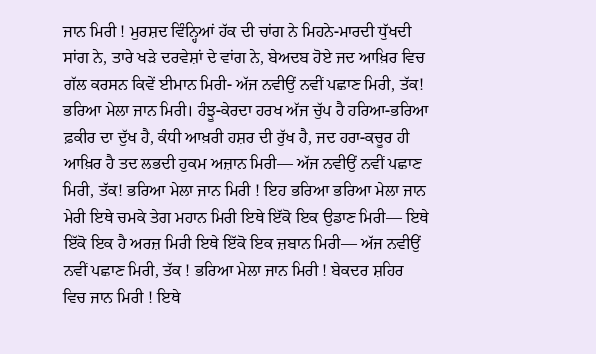ਜਾਨ ਮਿਰੀ ! ਮੁਰਸ਼ਦ ਵਿੰਨ੍ਹਿਆਂ ਹੱਕ ਦੀ ਚਾਂਗ ਨੇ ਮਿਹਨੇ-ਮਾਰਦੀ ਧੁੱਖਦੀ ਸਾਂਗ ਨੇ, ਤਾਰੇ ਖੜੇ ਦਰਵੇਸ਼ਾਂ ਦੇ ਵਾਂਗ ਨੇ, ਬੇਅਦਬ ਹੋਏ ਜਦ ਆਖ਼ਿਰ ਵਿਚ ਗੱਲ ਕਰਸਨ ਕਿਵੇਂ ਈਮਾਨ ਮਿਰੀ- ਅੱਜ ਨਵੀਉਂ ਨਵੀਂ ਪਛਾਣ ਮਿਰੀ, ਤੱਕ! ਭਰਿਆ ਮੇਲਾ ਜਾਨ ਮਿਰੀ। ਹੰਝੂ-ਕੇਰਦਾ ਹਰਖ ਅੱਜ ਚੁੱਪ ਹੈ ਹਰਿਆ-ਭਰਿਆ ਫ਼ਕੀਰ ਦਾ ਦੁੱਖ ਹੈ, ਕੰਧੀ ਆਖ਼ਰੀ ਹਸ਼ਰ ਦੀ ਰੁੱਖ ਹੈ, ਜਦ ਹਰਾ-ਕਚੂਰ ਹੀ ਆਖ਼ਿਰ ਹੈ ਤਦ ਲਭਦੀ ਹੁਕਮ ਅਜ਼ਾਨ ਮਿਰੀ— ਅੱਜ ਨਵੀਉਂ ਨਵੀਂ ਪਛਾਣ ਮਿਰੀ, ਤੱਕ! ਭਰਿਆ ਮੇਲਾ ਜਾਨ ਮਿਰੀ ! ਇਹ ਭਰਿਆ ਭਰਿਆ ਮੇਲਾ ਜਾਨ ਮੇਰੀ ਇਥੇ ਚਮਕੇ ਤੇਗ ਮਹਾਨ ਮਿਰੀ ਇਥੇ ਇੱਕੋ ਇਕ ਉਡਾਣ ਮਿਰੀ— ਇਥੇ ਇੱਕੋ ਇਕ ਹੈ ਅਰਜ਼ ਮਿਰੀ ਇਥੇ ਇੱਕੋ ਇਕ ਜ਼ਬਾਨ ਮਿਰੀ— ਅੱਜ ਨਵੀਉਂ ਨਵੀਂ ਪਛਾਣ ਮਿਰੀ, ਤੱਕ ! ਭਰਿਆ ਮੇਲਾ ਜਾਨ ਮਿਰੀ ! ਬੇਕਦਰ ਸ਼ਹਿਰ ਵਿਚ ਜਾਨ ਮਿਰੀ ! ਇਥੇ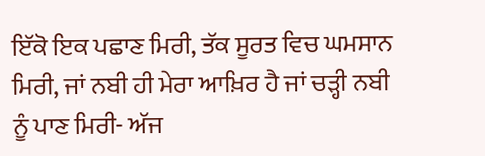ਇੱਕੋ ਇਕ ਪਛਾਣ ਮਿਰੀ, ਤੱਕ ਸੂਰਤ ਵਿਚ ਘਮਸਾਨ ਮਿਰੀ, ਜਾਂ ਨਬੀ ਹੀ ਮੇਰਾ ਆਖ਼ਿਰ ਹੈ ਜਾਂ ਚੜ੍ਹੀ ਨਬੀ ਨੂੰ ਪਾਣ ਮਿਰੀ- ਅੱਜ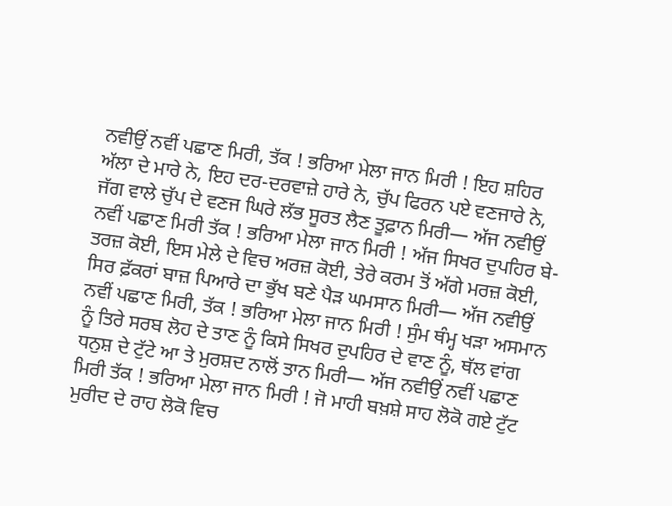ਨਵੀਉਂ ਨਵੀਂ ਪਛਾਣ ਮਿਰੀ, ਤੱਕ ! ਭਰਿਆ ਮੇਲਾ ਜਾਨ ਮਿਰੀ ! ਇਹ ਸ਼ਹਿਰ ਅੱਲਾ ਦੇ ਮਾਰੇ ਨੇ, ਇਹ ਦਰ-ਦਰਵਾਜ਼ੇ ਹਾਰੇ ਨੇ, ਚੁੱਪ ਫਿਰਨ ਪਏ ਵਣਜਾਰੇ ਨੇ, ਜੱਗ ਵਾਲੇ ਚੁੱਪ ਦੇ ਵਣਜ ਘਿਰੇ ਲੱਭ ਸੂਰਤ ਲੈਣ ਤੂਫ਼ਾਨ ਮਿਰੀ— ਅੱਜ ਨਵੀਉਂ ਨਵੀਂ ਪਛਾਣ ਮਿਰੀ ਤੱਕ ! ਭਰਿਆ ਮੇਲਾ ਜਾਨ ਮਿਰੀ ! ਅੱਜ ਸਿਖਰ ਦੁਪਹਿਰ ਬੇ-ਤਰਜ਼ ਕੋਈ, ਇਸ ਮੇਲੇ ਦੇ ਵਿਚ ਅਰਜ਼ ਕੋਈ, ਤੇਰੇ ਕਰਮ ਤੋਂ ਅੱਗੇ ਮਰਜ਼ ਕੋਈ, ਸਿਰ ਫ਼ੱਕਰਾਂ ਬਾਜ਼ ਪਿਆਰੇ ਦਾ ਭੁੱਖ ਬਣੇ ਪੈੜ ਘਮਸਾਨ ਮਿਰੀ— ਅੱਜ ਨਵੀਉਂ ਨਵੀਂ ਪਛਾਣ ਮਿਰੀ, ਤੱਕ ! ਭਰਿਆ ਮੇਲਾ ਜਾਨ ਮਿਰੀ ! ਸੁੰਮ ਥੰਮ੍ਹ ਖੜਾ ਅਸਮਾਨ ਨੂੰ ਤਿਰੇ ਸਰਬ ਲੋਹ ਦੇ ਤਾਣ ਨੂੰ ਕਿਸੇ ਸਿਖਰ ਦੁਪਹਿਰ ਦੇ ਵਾਣ ਨੂੰ, ਥੱਲ ਵਾਂਗ ਧਨੁਸ਼ ਦੇ ਟੁੱਟੇ ਆ ਤੇ ਮੁਰਸ਼ਦ ਨਾਲੋਂ ਤਾਨ ਮਿਰੀ— ਅੱਜ ਨਵੀਉਂ ਨਵੀਂ ਪਛਾਣ ਮਿਰੀ ਤੱਕ ! ਭਰਿਆ ਮੇਲਾ ਜਾਨ ਮਿਰੀ ! ਜੋ ਮਾਹੀ ਬਖ਼ਸ਼ੇ ਸਾਹ ਲੋਕੋ ਗਏ ਟੁੱਟ ਮੁਰੀਦ ਦੇ ਰਾਹ ਲੋਕੋ ਵਿਚ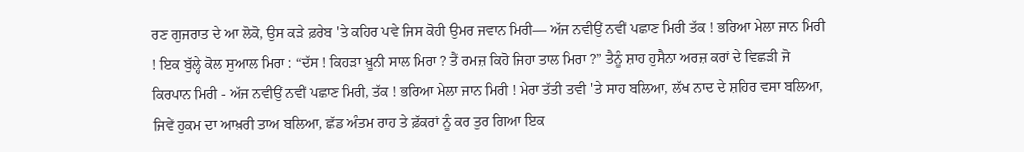ਰਣ ਗੁਜਰਾਤ ਦੇ ਆ ਲੋਕੋ, ਉਸ ਕੜੇ ਫ਼ਰੇਬ 'ਤੇ ਕਹਿਰ ਪਵੇ ਜਿਸ ਕੋਹੀ ਉਮਰ ਜਵਾਨ ਮਿਰੀ— ਅੱਜ ਨਵੀਉਂ ਨਵੀਂ ਪਛਾਣ ਮਿਰੀ ਤੱਕ ! ਭਰਿਆ ਮੇਲਾ ਜਾਨ ਮਿਰੀ ! ਇਕ ਬੁੱਲ੍ਹੇ ਕੋਲ ਸੁਆਲ ਮਿਰਾ : “ਦੱਸ ! ਕਿਹੜਾ ਖ਼ੂਨੀ ਸਾਲ ਮਿਰਾ ? ਤੈਂ ਰਮਜ਼ ਕਿਹੋ ਜਿਹਾ ਤਾਲ ਮਿਰਾ ?” ਤੈਨੂੰ ਸ਼ਾਹ ਹੁਸੈਨਾ ਅਰਜ਼ ਕਰਾਂ ਦੇ ਵਿਛੜੀ ਜੋ ਕਿਰਪਾਨ ਮਿਰੀ - ਅੱਜ ਨਵੀਉਂ ਨਵੀਂ ਪਛਾਣ ਮਿਰੀ, ਤੱਕ ! ਭਰਿਆ ਮੇਲਾ ਜਾਨ ਮਿਰੀ ! ਮੇਰਾ ਤੱਤੀ ਤਵੀ 'ਤੇ ਸਾਹ ਬਲਿਆ, ਲੱਖ ਨਾਦ ਦੇ ਸ਼ਹਿਰ ਵਸਾ ਬਲਿਆ, ਜਿਵੇਂ ਹੁਕਮ ਦਾ ਆਖ਼ਰੀ ਤਾਅ ਬਲਿਆ, ਛੱਡ ਅੰਤਮ ਰਾਹ ਤੇ ਫ਼ੱਕਰਾਂ ਨੂੰ ਕਰ ਤੁਰ ਗਿਆ ਇਕ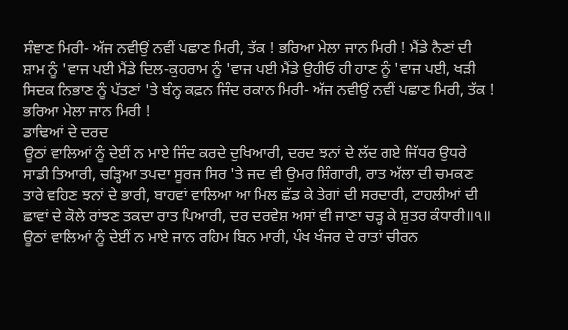ਸੰਞਾਣ ਮਿਰੀ- ਅੱਜ ਨਵੀਉਂ ਨਵੀਂ ਪਛਾਣ ਮਿਰੀ, ਤੱਕ ! ਭਰਿਆ ਮੇਲਾ ਜਾਨ ਮਿਰੀ ! ਮੈਂਡੇ ਨੈਣਾਂ ਦੀ ਸ਼ਾਮ ਨੂੰ 'ਵਾਜ ਪਈ ਮੈਂਡੇ ਦਿਲ-ਕੁਹਰਾਮ ਨੂੰ 'ਵਾਜ ਪਈ ਮੈਂਡੇ ਉਹੀਓ ਹੀ ਹਾਣ ਨੂੰ 'ਵਾਜ ਪਈ, ਖੜੀ ਸਿਦਕ ਨਿਭਾਣ ਨੂੰ ਪੱਤਣਾਂ 'ਤੇ ਬੰਨ੍ਹ ਕਫ਼ਨ ਜਿੰਦ ਰਕਾਨ ਮਿਰੀ- ਅੱਜ ਨਵੀਉਂ ਨਵੀਂ ਪਛਾਣ ਮਿਰੀ, ਤੱਕ ! ਭਰਿਆ ਮੇਲਾ ਜਾਨ ਮਿਰੀ !
ਡਾਢਿਆਂ ਦੇ ਦਰਦ
ਊਠਾਂ ਵਾਲਿਆਂ ਨੂੰ ਦੇਈਂ ਨ ਮਾਏ ਜਿੰਦ ਕਰਦੇ ਦੁਖਿਆਰੀ, ਦਰਦ ਝਨਾਂ ਦੇ ਲੱਦ ਗਏ ਜਿੱਧਰ ਉਧਰੇ ਸਾਡੀ ਤਿਆਰੀ, ਚੜ੍ਹਿਆ ਤਪਦਾ ਸੂਰਜ ਸਿਰ 'ਤੇ ਜਦ ਵੀ ਉਮਰ ਸ਼ਿੰਗਾਰੀ, ਰਾਤ ਅੱਲਾ ਦੀ ਚਮਕਣ ਤਾਰੇ ਵਹਿਣ ਝਨਾਂ ਦੇ ਭਾਰੀ, ਬਾਹਵਾਂ ਵਾਲਿਆ ਆ ਮਿਲ ਛੱਡ ਕੇ ਤੇਗਾਂ ਦੀ ਸਰਦਾਰੀ, ਟਾਹਲੀਆਂ ਦੀ ਛਾਵਾਂ ਦੇ ਕੋਲੇ ਰਾਂਝਣ ਤਕਦਾ ਰਾਤ ਪਿਆਰੀ, ਦਰ ਦਰਵੇਸ਼ ਅਸਾਂ ਵੀ ਜਾਣਾ ਚੜ੍ਹ ਕੇ ਸ਼ੁਤਰ ਕੰਧਾਰੀ॥੧॥ ਊਠਾਂ ਵਾਲਿਆਂ ਨੂੰ ਦੇਈਂ ਨ ਮਾਏ ਜਾਨ ਰਹਿਮ ਬਿਨ ਮਾਰੀ, ਪੰਖ ਖੰਜਰ ਦੇ ਰਾਤਾਂ ਚੀਰਨ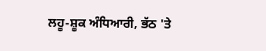ਲਹੂ-ਸ਼ੂਕ ਅੰਧਿਆਰੀ, ਭੱਠ 'ਤੇ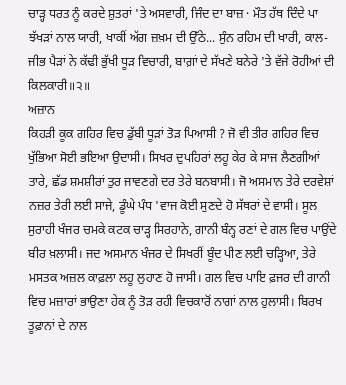ਚਾੜ੍ਹ ਧਰਤ ਨੂੰ ਕਰਦੇ ਸ਼ੁਤਰਾਂ 'ਤੇ ਅਸਵਾਰੀ, ਜਿੰਦ ਦਾ ਬਾਜ਼ · ਮੌਤ ਹੱਥ ਦਿੰਦੇ ਪਾ ਝੱਖੜਾਂ ਨਾਲ ਯਾਰੀ, ਖਾਕੀਂ ਅੱਗ ਜ਼ਖ਼ਮ ਦੀ ਉੱਠੇ... ਸੁੰਨ ਰਹਿਮ ਦੀ ਖਾਰੀ, ਕਾਲ-ਜੀਭ ਪੈੜਾਂ ਨੇ ਕੱਢੀ ਭੁੱਖੀ ਧੂੜ ਵਿਚਾਰੀ, ਬਾਗ਼ਾਂ ਦੇ ਸੱਖਣੇ ਬਨੇਰੇ 'ਤੇ ਵੱਜੇ ਰੋਹੀਆਂ ਦੀ ਕਿਲਕਾਰੀ॥੨॥
ਅਜ਼ਾਨ
ਕਿਹੜੀ ਕੂਕ ਗਹਿਰ ਵਿਚ ਡੁੱਬੀ ਧੂੜਾਂ ਤੋੜ ਪਿਆਸੀ ? ਜੋ ਵੀ ਤੀਰ ਗਹਿਰ ਵਿਚ ਖੁੱਭਿਆ ਸੋਈ ਭਇਆ ਉਦਾਸੀ। ਸਿਖਰ ਦੁਪਹਿਰਾਂ ਲਹੂ ਕੇਰ ਕੇ ਸਾਜ ਲੈਣਗੀਆਂ ਤਾਰੇ, ਛੱਡ ਸ਼ਮਸ਼ੀਰਾਂ ਤੁਰ ਜਾਵਣਗੇ ਦਰ ਤੇਰੇ ਬਨਬਾਸੀ। ਜੋ ਅਸਮਾਨ ਤੇਰੇ ਦਰਵੇਸ਼ਾਂ ਨਜ਼ਰ ਤੇਰੀ ਲਈ ਸਾਜੇ, ਡੂੰਘੇ ਪੰਧ 'ਵਾਜ ਕੋਈ ਸੁਣਦੇ ਹੋ ਸੱਥਰਾਂ ਦੇ ਵਾਸੀ। ਸੂਲ ਸੁਰਾਹੀ ਖੰਜਰ ਚਮਕੇ ਕਟਕ ਚਾੜ੍ਹ ਸਿਰਹਾਨੇ, ਗਾਨੀ ਬੰਨ੍ਹ ਰਣਾਂ ਦੇ ਗਲ ਵਿਚ ਪਾਉਂਦੇ ਬੀਰ ਖ਼ਲਾਸੀ। ਜਦ ਅਸਮਾਨ ਖੰਜਰ ਦੇ ਸਿਖਰੀਂ ਬੂੰਦ ਪੀਣ ਲਈ ਚੜ੍ਹਿਆ, ਤੇਰੇ ਮਸਤਕ ਅਜ਼ਲ ਕਾਫ਼ਲਾ ਲਹੂ ਲੁਹਾਣ ਹੋ ਜਾਸੀ। ਗਲ ਵਿਚ ਪਾਇ ਫ਼ਜਰ ਦੀ ਗਾਨੀ ਵਿਚ ਮਜ਼ਾਰਾਂ ਭਾਉਣਾ ਹੇਕ ਨੂੰ ਤੋੜ ਰਹੀ ਵਿਚਕਾਰੋਂ ਨਾਗਾਂ ਨਾਲ ਹੁਲਾਸੀ। ਬਿਰਖ ਤੂਫ਼ਾਨਾਂ ਦੇ ਨਾਲ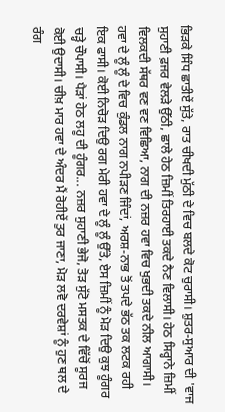ਭਿੜਕੇ ਸਿੰਧ ਛਾਤੀਏਂ ਸੁੱਤੇ, ਰਾਤ ਚੀਖਦੀ ਮੁੱਠੀ ਦੇ ਵਿਚ ਬਲਦੇ ਕੋਟ ਚੁਰਾਸੀ। ਸ਼ੁਤਰ-ਸੁਆਰ ਦੀ 'ਵਾਜ ਸੁਹਾਣੀ ਫ਼ਜਰ ਵੇਲੜੇ ਉੱਠੀ, ਛਾਲੇ ਹੇਠ ਜ਼ਿਮੀਂ ਤਿਰਹਾਈ ਤਕਦੇ ਨੈਣ ਵਿਲਾਸੀ। ਹੇਠ ਸਿਰ੍ਹਾਨੇ ਜ਼ਿਮੀਂ ਵਿਲਕਦੀ ਸੱਥਰ ਵਣ ਵਣ ਵਿਛਿਆ, ਨਾਗ ਦੀ ਨਜ਼ਰ ਹਵਾ ਵਿਚ ਖੁਭਦੀ ਤਕਦੇ ਨੀਲ ਆਗਾਸੀ। ਹਵਾ ਦੇ ਲੂੰ ਲੂੰ ਦੇ ਵਿਚ ਕੁੰਡਲ ਨਾਗ ਨਪੀੜਣ ਜਿੰਦਾਂ, ਅਰਸ਼-ਨਾਭ ਤੋਂ ਤਪਦੇ ਭੱਠ ਤਕ ਲਟਕ ਰਹੀ ਇਕ ਫਾਸੀ। ਕੋਈ ਨਿਚੋੜ ਦਿਉ ਰਗ ਮੇਰੀ ਹਵਾ ਦੇ ਲੂੰ ਲੂੰ ਉੱਤੇ, ਏਸ ਜ਼ਿਮੀਂ ਨੂੰ ਮੋੜ ਦਿਉ ਕੁਝ ਹੂੰਗਰ ਚੜ੍ਹੇ ਚੌਪਾਸੀ। ਪੈੜਾਂ ਹੇਠ ਲਹੂ ਦੀ ਹੂੰਗਰ... ਨਜ਼ਰ ਸੁਹਾਣੀ ਭੇਜੋ, ਤੋੜ ਸੁੱਟੋ ਮਸਤਕ ਦੇ ਵਿੱਚੋਂ ਸੂਰਜ ਕੋਈ ਉਦਾਸੀ। ਚੀਖ਼ ਮਾਰ ਹਵਾ ਦੇ ਅੰਦਰ ਮੈਂ ਰੋਹੀਏਂ ਤੁਰ ਜਾਣਾ, ਮੋੜ ਲਵੋ ਦਰਵੇਸ਼ਾਂ ਨੂੰ ਹੁਣ ਥਲ ਦੇ ਰੰਗ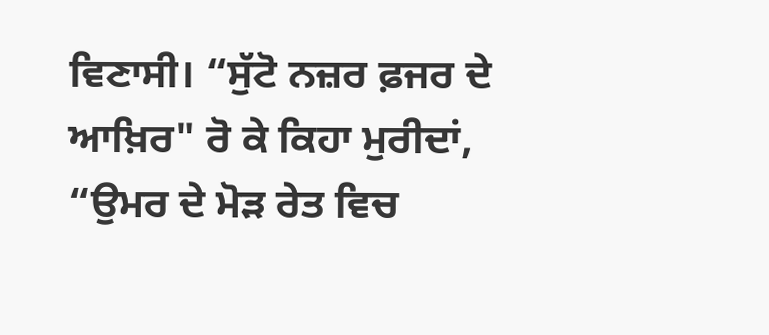ਵਿਣਾਸੀ। “ਸੁੱਟੋ ਨਜ਼ਰ ਫ਼ਜਰ ਦੇ ਆਖ਼ਿਰ" ਰੋ ਕੇ ਕਿਹਾ ਮੁਰੀਦਾਂ, “ਉਮਰ ਦੇ ਮੋੜ ਰੇਤ ਵਿਚ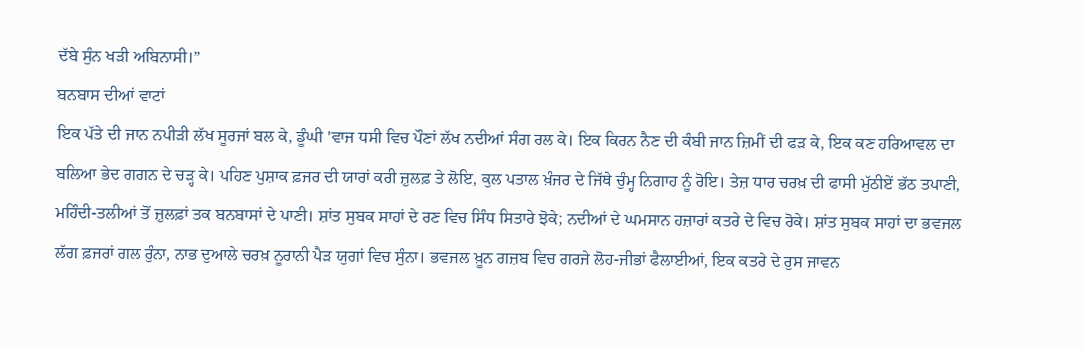ਦੱਬੇ ਸੁੰਨ ਖੜੀ ਅਬਿਨਾਸੀ।”
ਬਨਬਾਸ ਦੀਆਂ ਵਾਟਾਂ
ਇਕ ਪੱਤੇ ਦੀ ਜਾਨ ਨਪੀੜੀ ਲੱਖ ਸੂਰਜਾਂ ਬਲ ਕੇ, ਡੂੰਘੀ 'ਵਾਜ ਧਸੀ ਵਿਚ ਪੌਣਾਂ ਲੱਖ ਨਦੀਆਂ ਸੰਗ ਰਲ ਕੇ। ਇਕ ਕਿਰਨ ਨੈਣ ਦੀ ਕੰਬੀ ਜਾਨ ਜ਼ਿਮੀਂ ਦੀ ਫੜ ਕੇ, ਇਕ ਕਣ ਹਰਿਆਵਲ ਦਾ ਬਲਿਆ ਭੇਦ ਗਗਨ ਦੇ ਚੜ੍ਹ ਕੇ। ਪਹਿਣ ਪੁਸ਼ਾਕ ਫ਼ਜਰ ਦੀ ਯਾਰਾਂ ਕਰੀ ਜ਼ੁਲਫ਼ ਤੇ ਲੋਇ, ਕੁਲ ਪਤਾਲ ਖ਼ੰਜਰ ਦੇ ਜਿੱਥੇ ਚੁੰਮ੍ਹ ਨਿਗਾਹ ਨੂੰ ਰੋਇ। ਤੇਜ਼ ਧਾਰ ਚਰਖ਼ ਦੀ ਫਾਸੀ ਮੁੱਠੀਏਂ ਭੱਠ ਤਪਾਣੀ, ਮਹਿੰਦੀ-ਤਲੀਆਂ ਤੋਂ ਜ਼ੁਲਫ਼ਾਂ ਤਕ ਬਨਬਾਸਾਂ ਦੇ ਪਾਣੀ। ਸ਼ਾਂਤ ਸੁਬਕ ਸਾਹਾਂ ਦੇ ਰਣ ਵਿਚ ਸਿੰਧ ਸਿਤਾਰੇ ਝੋਕੇ; ਨਦੀਆਂ ਦੇ ਘਮਸਾਨ ਹਜ਼ਾਰਾਂ ਕਤਰੇ ਦੇ ਵਿਚ ਰੋਕੇ। ਸ਼ਾਂਤ ਸੁਬਕ ਸਾਹਾਂ ਦਾ ਭਵਜਲ ਲੱਗ ਫ਼ਜਰਾਂ ਗਲ ਰੁੰਨਾ, ਨਾਭ ਦੁਆਲੇ ਚਰਖ਼ ਨੂਰਾਨੀ ਪੈੜ ਯੁਗਾਂ ਵਿਚ ਸੁੰਨਾ। ਭਵਜਲ ਖ਼ੂਨ ਗਜ਼ਬ ਵਿਚ ਗਰਜੇ ਲੋਹ-ਜੀਭਾਂ ਫੈਲਾਈਆਂ, ਇਕ ਕਤਰੇ ਦੇ ਰੁਸ ਜਾਵਨ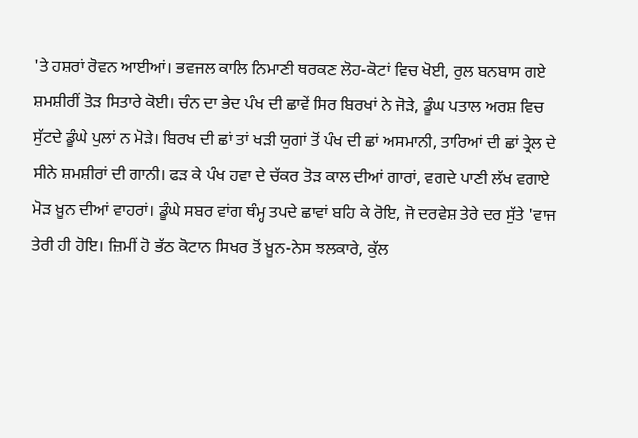'ਤੇ ਹਸ਼ਰਾਂ ਰੋਵਨ ਆਈਆਂ। ਭਵਜਲ ਕਾਲਿ ਨਿਮਾਣੀ ਥਰਕਣ ਲੋਹ-ਕੋਟਾਂ ਵਿਚ ਖੋਈ, ਰੁਲ ਬਨਬਾਸ ਗਏ ਸ਼ਮਸ਼ੀਰੀਂ ਤੋੜ ਸਿਤਾਰੇ ਕੋਈ। ਚੰਨ ਦਾ ਭੇਦ ਪੰਖ ਦੀ ਛਾਵੇਂ ਸਿਰ ਬਿਰਖਾਂ ਨੇ ਜੋੜੇ, ਡੂੰਘ ਪਤਾਲ ਅਰਸ਼ ਵਿਚ ਸੁੱਟਦੇ ਡੂੰਘੇ ਪੁਲਾਂ ਨ ਮੋੜੇ। ਬਿਰਖ ਦੀ ਛਾਂ ਤਾਂ ਖੜੀ ਯੁਗਾਂ ਤੋਂ ਪੰਖ ਦੀ ਛਾਂ ਅਸਮਾਨੀ, ਤਾਰਿਆਂ ਦੀ ਛਾਂ ਤ੍ਰੇਲ ਦੇ ਸੀਨੇ ਸ਼ਮਸ਼ੀਰਾਂ ਦੀ ਗਾਨੀ। ਫੜ ਕੇ ਪੰਖ ਹਵਾ ਦੇ ਚੱਕਰ ਤੋੜ ਕਾਲ ਦੀਆਂ ਗਾਰਾਂ, ਵਗਦੇ ਪਾਣੀ ਲੱਖ ਵਗਾਏ ਮੋੜ ਖ਼ੂਨ ਦੀਆਂ ਵਾਹਰਾਂ। ਡੂੰਘੇ ਸਬਰ ਵਾਂਗ ਥੰਮ੍ਹ ਤਪਦੇ ਛਾਵਾਂ ਬਹਿ ਕੇ ਰੋਇ, ਜੋ ਦਰਵੇਸ਼ ਤੇਰੇ ਦਰ ਸੁੱਤੇ 'ਵਾਜ ਤੇਰੀ ਹੀ ਹੋਇ। ਜ਼ਿਮੀਂ ਹੋ ਭੱਠ ਕੋਟਾਨ ਸਿਖਰ ਤੋਂ ਖ਼ੂਨ-ਨੇਸ ਝਲਕਾਰੇ, ਕੁੱਲ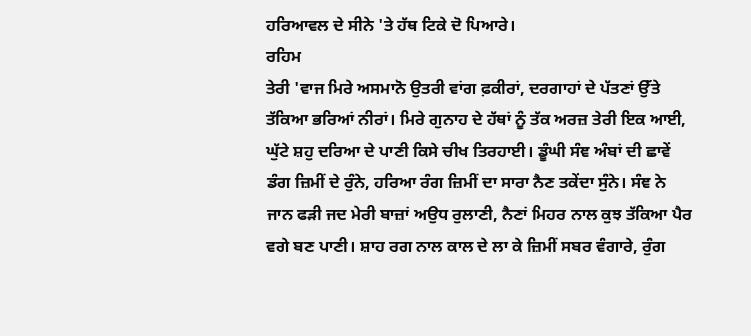ਹਰਿਆਵਲ ਦੇ ਸੀਨੇ 'ਤੇ ਹੱਥ ਟਿਕੇ ਦੋ ਪਿਆਰੇ।
ਰਹਿਮ
ਤੇਰੀ 'ਵਾਜ ਮਿਰੇ ਅਸਮਾਨੋ ਉਤਰੀ ਵਾਂਗ ਫ਼ਕੀਰਾਂ, ਦਰਗਾਹਾਂ ਦੇ ਪੱਤਣਾਂ ਉੱਤੇ ਤੱਕਿਆ ਭਰਿਆਂ ਨੀਰਾਂ। ਮਿਰੇ ਗੁਨਾਹ ਦੇ ਹੱਥਾਂ ਨੂੰ ਤੱਕ ਅਰਜ਼ ਤੇਰੀ ਇਕ ਆਈ, ਘੁੱਟੇ ਸ਼ਹੁ ਦਰਿਆ ਦੇ ਪਾਣੀ ਕਿਸੇ ਚੀਖ ਤਿਰਹਾਈ। ਡੂੰਘੀ ਸੰਞ ਅੰਬਾਂ ਦੀ ਛਾਵੇਂ ਡੰਗ ਜ਼ਿਮੀਂ ਦੇ ਰੁੰਨੇ, ਹਰਿਆ ਰੰਗ ਜ਼ਿਮੀਂ ਦਾ ਸਾਰਾ ਨੈਣ ਤਕੇਂਦਾ ਸੁੰਨੇ। ਸੰਞ ਨੇ ਜਾਨ ਫੜੀ ਜਦ ਮੇਰੀ ਬਾਜ਼ਾਂ ਅਉਧ ਰੁਲਾਣੀ, ਨੈਣਾਂ ਮਿਹਰ ਨਾਲ ਕੁਝ ਤੱਕਿਆ ਪੈਰ ਵਗੇ ਬਣ ਪਾਣੀ। ਸ਼ਾਹ ਰਗ ਨਾਲ ਕਾਲ ਦੇ ਲਾ ਕੇ ਜ਼ਿਮੀਂ ਸਬਰ ਵੰਗਾਰੇ, ਰੁੰਗ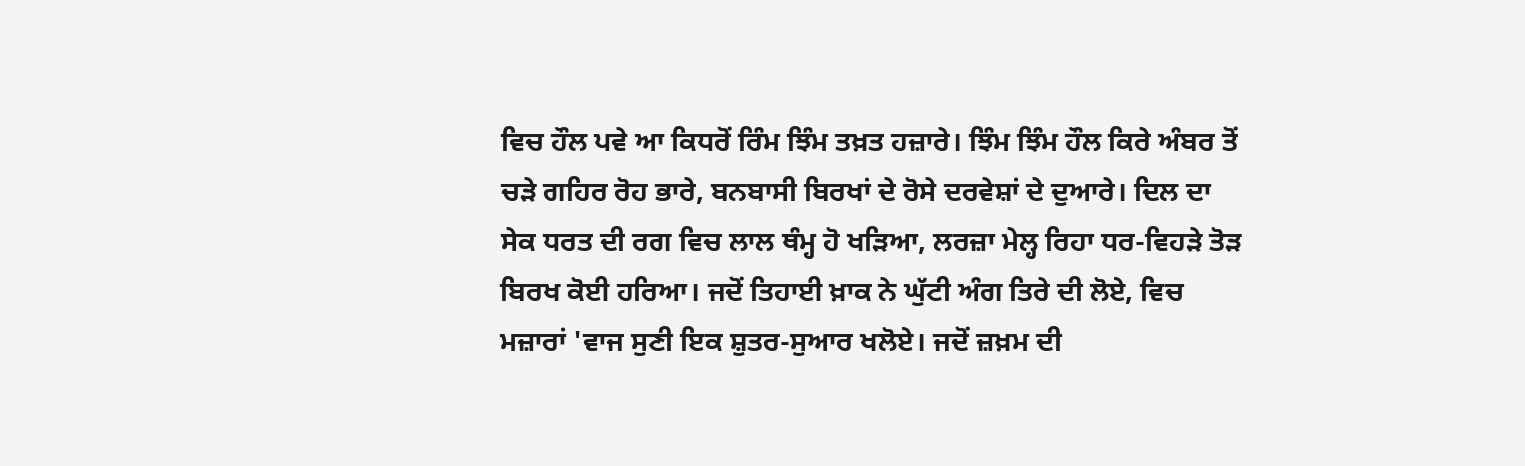ਵਿਚ ਹੌਲ ਪਵੇ ਆ ਕਿਧਰੋਂ ਰਿੰਮ ਝਿੰਮ ਤਖ਼ਤ ਹਜ਼ਾਰੇ। ਝਿੰਮ ਝਿੰਮ ਹੌਲ ਕਿਰੇ ਅੰਬਰ ਤੋਂ ਚੜੇ ਗਹਿਰ ਰੋਹ ਭਾਰੇ, ਬਨਬਾਸੀ ਬਿਰਖਾਂ ਦੇ ਰੋਸੇ ਦਰਵੇਸ਼ਾਂ ਦੇ ਦੁਆਰੇ। ਦਿਲ ਦਾ ਸੇਕ ਧਰਤ ਦੀ ਰਗ ਵਿਚ ਲਾਲ ਥੰਮ੍ਹ ਹੋ ਖੜਿਆ, ਲਰਜ਼ਾ ਮੇਲ੍ਹ ਰਿਹਾ ਧਰ-ਵਿਹੜੇ ਤੋੜ ਬਿਰਖ ਕੋਈ ਹਰਿਆ। ਜਦੋਂ ਤਿਹਾਈ ਖ਼ਾਕ ਨੇ ਘੁੱਟੀ ਅੰਗ ਤਿਰੇ ਦੀ ਲੋਏ, ਵਿਚ ਮਜ਼ਾਰਾਂ 'ਵਾਜ ਸੁਣੀ ਇਕ ਸ਼ੁਤਰ-ਸੁਆਰ ਖਲੋਏ। ਜਦੋਂ ਜ਼ਖ਼ਮ ਦੀ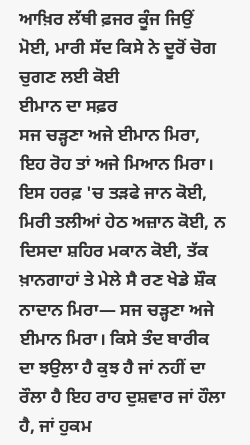ਆਖ਼ਿਰ ਲੱਥੀ ਫ਼ਜਰ ਕੂੰਜ ਜਿਉਂ ਮੋਈ, ਮਾਰੀ ਸੱਦ ਕਿਸੇ ਨੇ ਦੂਰੋਂ ਚੋਗ ਚੁਗਣ ਲਈ ਕੋਈ
ਈਮਾਨ ਦਾ ਸਫ਼ਰ
ਸਜ ਚੜ੍ਹਣਾ ਅਜੇ ਈਮਾਨ ਮਿਰਾ, ਇਹ ਰੋਹ ਤਾਂ ਅਜੇ ਮਿਆਨ ਮਿਰਾ। ਇਸ ਹਰਫ਼ 'ਚ ਤੜਫੇ ਜਾਨ ਕੋਈ, ਮਿਰੀ ਤਲੀਆਂ ਹੇਠ ਅਜ਼ਾਨ ਕੋਈ, ਨ ਦਿਸਦਾ ਸ਼ਹਿਰ ਮਕਾਨ ਕੋਈ, ਤੱਕ ਖ਼ਾਨਗਾਹਾਂ ਤੇ ਮੇਲੇ ਸੈ ਰਣ ਖੇਡੇ ਸ਼ੌਕ ਨਾਦਾਨ ਮਿਰਾ— ਸਜ ਚੜ੍ਹਣਾ ਅਜੇ ਈਮਾਨ ਮਿਰਾ। ਕਿਸੇ ਤੰਦ ਬਾਰੀਕ ਦਾ ਝਉਲਾ ਹੈ ਕੁਝ ਹੈ ਜਾਂ ਨਹੀਂ ਦਾ ਰੌਲਾ ਹੈ ਇਹ ਰਾਹ ਦੁਸ਼ਵਾਰ ਜਾਂ ਹੌਲਾ ਹੈ, ਜਾਂ ਹੁਕਮ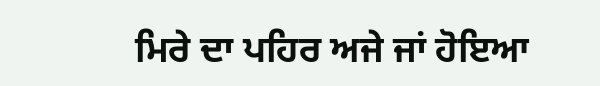ਮਿਰੇ ਦਾ ਪਹਿਰ ਅਜੇ ਜਾਂ ਹੋਇਆ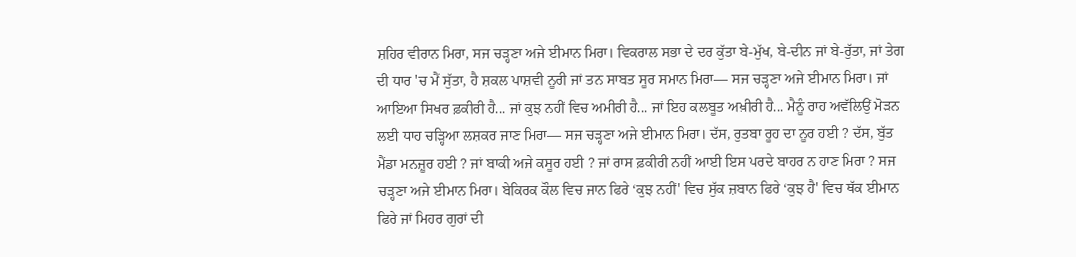ਸ਼ਹਿਰ ਵੀਰਾਨ ਮਿਰਾ, ਸਜ ਚੜ੍ਹਣਾ ਅਜੇ ਈਮਾਨ ਮਿਰਾ। ਵਿਕਰਾਲ ਸਭਾ ਦੇ ਦਰ ਕੁੱਤਾ ਬੇ-ਮੁੱਖ, ਬੇ-ਦੀਨ ਜਾਂ ਬੇ-ਰੁੱਤਾ, ਜਾਂ ਤੇਗ ਦੀ ਧਾਰ 'ਚ ਮੈਂ ਸੁੱਤਾ, ਹੈ ਸ਼ਕਲ ਪਾਸ਼ਵੀ ਨੂਰੀ ਜਾਂ ਤਨ ਸਾਬਤ ਸੂਰ ਸਮਾਨ ਮਿਰਾ— ਸਜ ਚੜ੍ਹਣਾ ਅਜੇ ਈਮਾਨ ਮਿਰਾ। ਜਾਂ ਆਇਆ ਸਿਖਰ ਫ਼ਕੀਰੀ ਹੈ... ਜਾਂ ਕੁਝ ਨਹੀਂ ਵਿਚ ਅਮੀਰੀ ਹੈ... ਜਾਂ ਇਹ ਕਲਬੂਤ ਅਖ਼ੀਰੀ ਹੈ... ਮੈਨੂੰ ਰਾਹ ਅਵੱਲਿਉਂ ਮੋੜਨ ਲਈ ਧਾਹ ਚੜ੍ਹਿਆ ਲਸ਼ਕਰ ਜਾਣ ਮਿਰਾ— ਸਜ ਚੜ੍ਹਣਾ ਅਜੇ ਈਮਾਨ ਮਿਰਾ। ਦੱਸ, ਰੁਤਬਾ ਰੂਹ ਦਾ ਨੂਰ ਹਈ ? ਦੱਸ, ਬੁੱਤ ਮੈਂਡਾ ਮਨਜ਼ੂਰ ਹਈ ? ਜਾਂ ਬਾਕੀ ਅਜੇ ਕਸੂਰ ਹਈ ? ਜਾਂ ਰਾਸ ਫ਼ਕੀਰੀ ਨਹੀਂ ਆਈ ਇਸ ਪਰਦੇ ਬਾਹਰ ਨ ਹਾਣ ਮਿਰਾ ? ਸਜ ਚੜ੍ਹਣਾ ਅਜੇ ਈਮਾਨ ਮਿਰਾ। ਬੇਕਿਰਕ ਕੌਲ ਵਿਚ ਜਾਨ ਫਿਰੇ ‘ਕੁਝ ਨਹੀਂ' ਵਿਚ ਸੁੱਕ ਜ਼ਬਾਨ ਫਿਰੇ ‘ਕੁਝ ਹੈ' ਵਿਚ ਥੱਕ ਈਮਾਨ ਫਿਰੇ ਜਾਂ ਮਿਹਰ ਗੁਰਾਂ ਦੀ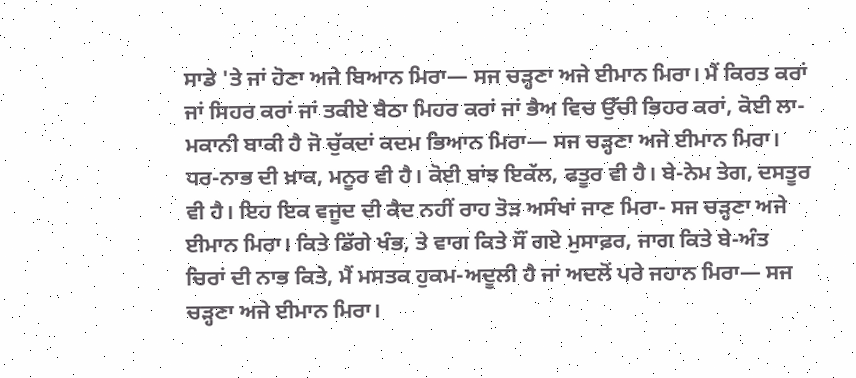ਸਾਡੇ 'ਤੇ ਜਾਂ ਹੋਣਾ ਅਜੇ ਬਿਆਨ ਮਿਰਾ— ਸਜ ਚੜ੍ਹਣਾ ਅਜੇ ਈਮਾਨ ਮਿਰਾ। ਮੈਂ ਕਿਰਤ ਕਰਾਂ ਜਾਂ ਸਿਹਰ ਕਰਾਂ ਜਾਂ ਤਕੀਏ ਬੈਠਾ ਮਿਹਰ ਕਰਾਂ ਜਾਂ ਭੈਅ ਵਿਚ ਉੱਚੀ ਭਿਹਰ ਕਰਾਂ, ਕੋਈ ਲਾ-ਮਕਾਨੀ ਬਾਕੀ ਹੈ ਜੋ ਚੁੱਕਦਾਂ ਕਦਮ ਭਿਆਨ ਮਿਰਾ— ਸਜ ਚੜ੍ਹਣਾ ਅਜੇ ਈਮਾਨ ਮਿਰਾ। ਧਰ-ਨਾਭ ਦੀ ਖ਼ਾਕ, ਮਨੂਰ ਵੀ ਹੈ। ਕੋਈ ਬਾਂਝ ਇਕੱਲ, ਫਤੂਰ ਵੀ ਹੈ। ਬੇ-ਨੇਮ ਤੇਗ, ਦਸਤੂਰ ਵੀ ਹੈ। ਇਹ ਇਕ ਵਜੂਦ ਦੀ ਕੈਦ ਨਹੀਂ ਰਾਹ ਤੋੜ ਅਸੰਖਾਂ ਜਾਣ ਮਿਰਾ- ਸਜ ਚੜ੍ਹਣਾ ਅਜੇ ਈਮਾਨ ਮਿਰਾ। ਕਿਤੇ ਡਿੱਗੇ ਖੰਭ, ਤੇ ਵਾਗ ਕਿਤੇ ਸੌਂ ਗਏ ਮੁਸਾਫ਼ਰ, ਜਾਗ ਕਿਤੇ ਬੇ-ਅੰਤ ਚਿਰਾਂ ਦੀ ਨਾਭ ਕਿਤੇ, ਮੈਂ ਮਸਤਕ ਹੁਕਮ-ਅਦੂਲੀ ਹੈ ਜਾਂ ਅਦਲੋਂ ਪਰੇ ਜਹਾਨ ਮਿਰਾ— ਸਜ ਚੜ੍ਹਣਾ ਅਜੇ ਈਮਾਨ ਮਿਰਾ।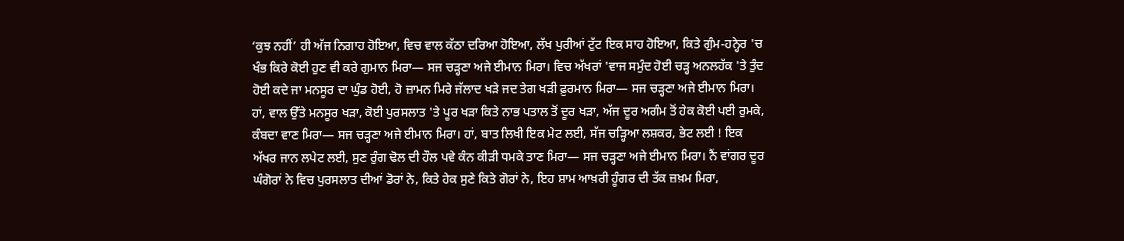‘ਕੁਝ ਨਹੀਂ’ ਹੀ ਅੱਜ ਨਿਗਾਹ ਹੋਇਆ, ਵਿਚ ਵਾਲ ਕੱਠਾ ਦਰਿਆ ਹੋਇਆ, ਲੱਖ ਪੁਰੀਆਂ ਟੁੱਟ ਇਕ ਸਾਹ ਹੋਇਆ, ਕਿਤੇ ਗੁੰਮ-ਹਨ੍ਹੇਰ 'ਚ ਖੰਭ ਕਿਰੇ ਕੋਈ ਹੁਣ ਵੀ ਕਰੇ ਗੁਮਾਨ ਮਿਰਾ— ਸਜ ਚੜ੍ਹਣਾ ਅਜੇ ਈਮਾਨ ਮਿਰਾ। ਵਿਚ ਅੱਖਰਾਂ 'ਵਾਜ ਸਮੁੰਦ ਹੋਈ ਚੜ੍ਹ ਅਨਲਹੱਕ 'ਤੇ ਤੁੰਦ ਹੋਈ ਕਦੇ ਜਾ ਮਨਸੂਰ ਦਾ ਘੁੰਡ ਹੋਈ, ਹੋ ਜ਼ਾਮਨ ਮਿਰੇ ਜੱਲਾਦ ਖੜੇ ਜਦ ਤੇਗ ਖੜੀ ਫ਼ੁਰਮਾਨ ਮਿਰਾ— ਸਜ ਚੜ੍ਹਣਾ ਅਜੇ ਈਮਾਨ ਮਿਰਾ। ਹਾਂ, ਵਾਲ ਉੱਤੇ ਮਨਸੂਰ ਖੜਾ, ਕੋਈ ਪੁਰਸਲਾਤ 'ਤੇ ਪੂਰ ਖੜਾ ਕਿਤੇ ਨਾਭ ਪਤਾਲ ਤੋਂ ਦੂਰ ਖੜਾ, ਅੱਜ ਦੂਰ ਅਗੰਮ ਤੋਂ ਹੇਕ ਕੋਈ ਪਈ ਰੁਮਕੇ, ਕੰਬਦਾ ਵਾਣ ਮਿਰਾ— ਸਜ ਚੜ੍ਹਣਾ ਅਜੇ ਈਮਾਨ ਮਿਰਾ। ਹਾਂ, ਬਾਤ ਲਿਖੀ ਇਕ ਮੇਟ ਲਈ, ਸੱਜ ਚੜ੍ਹਿਆ ਲਸ਼ਕਰ, ਭੇਟ ਲਈ ! ਇਕ ਅੱਖਰ ਜਾਨ ਲਪੇਟ ਲਈ, ਸੁਣ ਰੁੰਗ ਢੋਲ ਦੀ ਹੌਲ ਪਵੇ ਕੰਨ ਕੀੜੀ ਧਮਕੇ ਤਾਣ ਮਿਰਾ— ਸਜ ਚੜ੍ਹਣਾ ਅਜੇ ਈਮਾਨ ਮਿਰਾ। ਨੈਂ ਵਾਂਗਰ ਦੂਰ ਘੰਗੋਰਾਂ ਨੇ ਵਿਚ ਪੁਰਸਲਾਤ ਦੀਆਂ ਡੋਰਾਂ ਨੇ, ਕਿਤੇ ਹੇਕ ਸੁਣੇ ਕਿਤੇ ਗੋਰਾਂ ਨੇ, ਇਹ ਸ਼ਾਮ ਆਖ਼ਰੀ ਹੂੰਗਰ ਦੀ ਤੱਕ ਜ਼ਖ਼ਮ ਮਿਰਾ,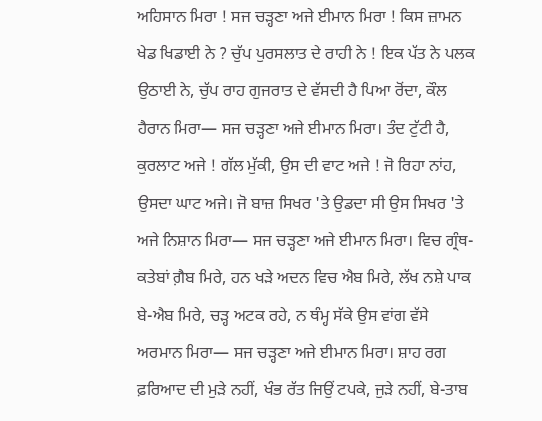ਅਹਿਸਾਨ ਮਿਰਾ ! ਸਜ ਚੜ੍ਹਣਾ ਅਜੇ ਈਮਾਨ ਮਿਰਾ ! ਕਿਸ ਜ਼ਾਮਨ ਖੇਡ ਖਿਡਾਈ ਨੇ ? ਚੁੱਪ ਪੁਰਸਲਾਤ ਦੇ ਰਾਹੀ ਨੇ ! ਇਕ ਪੱਤ ਨੇ ਪਲਕ ਉਠਾਈ ਨੇ, ਚੁੱਪ ਰਾਹ ਗੁਜਰਾਤ ਦੇ ਵੱਸਦੀ ਹੈ ਪਿਆ ਰੋਂਦਾ, ਕੌਲ ਹੈਰਾਨ ਮਿਰਾ— ਸਜ ਚੜ੍ਹਣਾ ਅਜੇ ਈਮਾਨ ਮਿਰਾ। ਤੰਦ ਟੁੱਟੀ ਹੈ, ਕੁਰਲਾਟ ਅਜੇ ! ਗੱਲ ਮੁੱਕੀ, ਉਸ ਦੀ ਵਾਟ ਅਜੇ ! ਜੋ ਰਿਹਾ ਨਾਂਹ, ਉਸਦਾ ਘਾਟ ਅਜੇ। ਜੋ ਬਾਜ਼ ਸਿਖਰ 'ਤੇ ਉਡਦਾ ਸੀ ਉਸ ਸਿਖਰ 'ਤੇ ਅਜੇ ਨਿਸ਼ਾਨ ਮਿਰਾ— ਸਜ ਚੜ੍ਹਣਾ ਅਜੇ ਈਮਾਨ ਮਿਰਾ। ਵਿਚ ਗ੍ਰੰਥ-ਕਤੇਬਾਂ ਗ਼ੈਬ ਮਿਰੇ, ਹਨ ਖੜੇ ਅਦਨ ਵਿਚ ਐਬ ਮਿਰੇ, ਲੱਖ ਨਸ਼ੇ ਪਾਕ ਬੇ-ਐਬ ਮਿਰੇ, ਚੜ੍ਹ ਅਟਕ ਰਹੇ, ਨ ਥੰਮ੍ਹ ਸੱਕੇ ਉਸ ਵਾਂਗ ਵੱਸੇ ਅਰਮਾਨ ਮਿਰਾ— ਸਜ ਚੜ੍ਹਣਾ ਅਜੇ ਈਮਾਨ ਮਿਰਾ। ਸ਼ਾਹ ਰਗ ਫ਼ਰਿਆਦ ਦੀ ਮੁੜੇ ਨਹੀਂ, ਖੰਭ ਰੱਤ ਜਿਉਂ ਟਪਕੇ, ਜੁੜੇ ਨਹੀਂ, ਬੇ-ਤਾਬ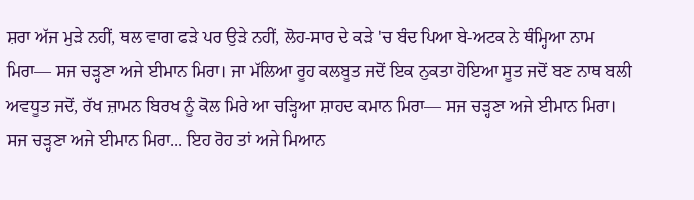ਸ਼ਰਾ ਅੱਜ ਮੁੜੇ ਨਹੀਂ, ਥਲ ਵਾਗ ਫੜੇ ਪਰ ਉੜੇ ਨਹੀਂ, ਲੋਹ-ਸਾਰ ਦੇ ਕੜੇ 'ਚ ਬੰਦ ਪਿਆ ਬੇ-ਅਟਕ ਨੇ ਥੰਮ੍ਹਿਆ ਨਾਮ ਮਿਰਾ— ਸਜ ਚੜ੍ਹਣਾ ਅਜੇ ਈਮਾਨ ਮਿਰਾ। ਜਾ ਮੱਲਿਆ ਰੂਹ ਕਲਬੂਤ ਜਦੋਂ ਇਕ ਨੁਕਤਾ ਹੋਇਆ ਸੂਤ ਜਦੋਂ ਬਣ ਨਾਥ ਬਲੀ ਅਵਧੂਤ ਜਦੋਂ, ਰੱਖ ਜ਼ਾਮਨ ਬਿਰਖ ਨੂੰ ਕੋਲ ਮਿਰੇ ਆ ਚੜ੍ਹਿਆ ਸ਼ਾਹਦ ਕਮਾਨ ਮਿਰਾ— ਸਜ ਚੜ੍ਹਣਾ ਅਜੇ ਈਮਾਨ ਮਿਰਾ। ਸਜ ਚੜ੍ਹਣਾ ਅਜੇ ਈਮਾਨ ਮਿਰਾ... ਇਹ ਰੋਹ ਤਾਂ ਅਜੇ ਮਿਆਨ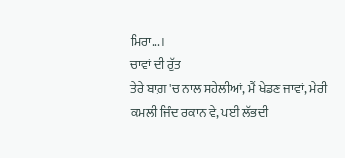ਮਿਰਾ...।
ਚਾਵਾਂ ਦੀ ਰੁੱਤ
ਤੇਰੇ ਬਾਗ਼ 'ਚ ਨਾਲ ਸਹੇਲੀਆਂ, ਮੈਂ ਖੇਡਣ ਜਾਵਾਂ, ਮੇਰੀ ਕਮਲੀ ਜਿੰਦ ਰਕਾਨ ਵੇ, ਪਈ ਲੱਭਦੀ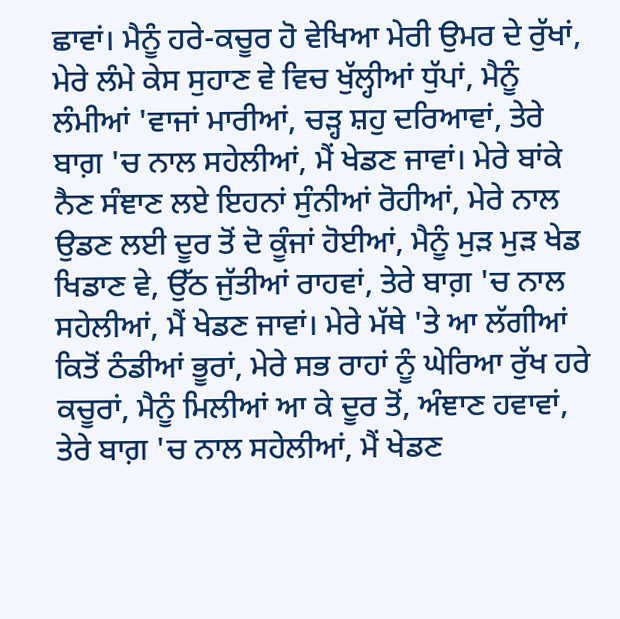ਛਾਵਾਂ। ਮੈਨੂੰ ਹਰੇ-ਕਚੂਰ ਹੋ ਵੇਖਿਆ ਮੇਰੀ ਉਮਰ ਦੇ ਰੁੱਖਾਂ, ਮੇਰੇ ਲੰਮੇ ਕੇਸ ਸੁਹਾਣ ਵੇ ਵਿਚ ਖੁੱਲ੍ਹੀਆਂ ਧੁੱਪਾਂ, ਮੈਨੂੰ ਲੰਮੀਆਂ 'ਵਾਜਾਂ ਮਾਰੀਆਂ, ਚੜ੍ਹ ਸ਼ਹੁ ਦਰਿਆਵਾਂ, ਤੇਰੇ ਬਾਗ਼ 'ਚ ਨਾਲ ਸਹੇਲੀਆਂ, ਮੈਂ ਖੇਡਣ ਜਾਵਾਂ। ਮੇਰੇ ਬਾਂਕੇ ਨੈਣ ਸੰਞਾਣ ਲਏ ਇਹਨਾਂ ਸੁੰਨੀਆਂ ਰੋਹੀਆਂ, ਮੇਰੇ ਨਾਲ ਉਡਣ ਲਈ ਦੂਰ ਤੋਂ ਦੋ ਕੂੰਜਾਂ ਹੋਈਆਂ, ਮੈਨੂੰ ਮੁੜ ਮੁੜ ਖੇਡ ਖਿਡਾਣ ਵੇ, ਉੱਠ ਜੁੱਤੀਆਂ ਰਾਹਵਾਂ, ਤੇਰੇ ਬਾਗ਼ 'ਚ ਨਾਲ ਸਹੇਲੀਆਂ, ਮੈਂ ਖੇਡਣ ਜਾਵਾਂ। ਮੇਰੇ ਮੱਥੇ 'ਤੇ ਆ ਲੱਗੀਆਂ ਕਿਤੋਂ ਠੰਡੀਆਂ ਭੂਰਾਂ, ਮੇਰੇ ਸਭ ਰਾਹਾਂ ਨੂੰ ਘੇਰਿਆ ਰੁੱਖ ਹਰੇ ਕਚੂਰਾਂ, ਮੈਨੂੰ ਮਿਲੀਆਂ ਆ ਕੇ ਦੂਰ ਤੋਂ, ਅੰਞਾਣ ਹਵਾਵਾਂ, ਤੇਰੇ ਬਾਗ਼ 'ਚ ਨਾਲ ਸਹੇਲੀਆਂ, ਮੈਂ ਖੇਡਣ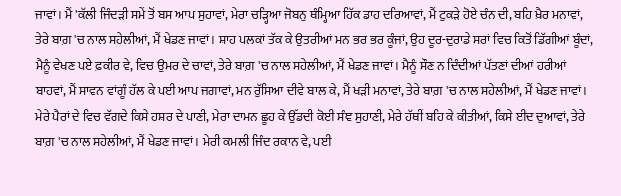ਜਾਵਾਂ। ਮੈਂ 'ਕੱਲੀ ਜਿੰਦੜੀ ਸਮੇਂ ਤੋਂ ਬਸ ਆਪ ਸੁਹਾਵਾਂ, ਮੇਰਾ ਚੜ੍ਹਿਆ ਜੋਬਨੁ ਥੰਮ੍ਹਿਆ ਹਿੱਕ ਡਾਹ ਦਰਿਆਵਾਂ, ਮੈਂ ਟੁਕੜੇ ਹੋਏ ਚੰਨ ਦੀ, ਬਹਿ ਖ਼ੈਰ ਮਨਾਵਾਂ, ਤੇਰੇ ਬਾਗ਼ 'ਚ ਨਾਲ ਸਹੇਲੀਆਂ, ਮੈਂ ਖੇਡਣ ਜਾਵਾਂ। ਸ਼ਾਹ ਪਲਕਾਂ ਤੱਕ ਕੇ ਉਤਰੀਆਂ ਮਨ ਭਰ ਭਰ ਕੂੰਜਾਂ, ਉਹ ਦੂਰ-ਦੁਰਾਡੇ ਸਰਾਂ ਵਿਚ ਕਿਤੋਂ ਡਿੱਗੀਆਂ ਬੂੰਦਾਂ, ਮੈਨੂੰ ਵੇਖਣ ਪਏ ਫ਼ਕੀਰ ਵੇ, ਵਿਚ ਉਮਰ ਦੇ ਚਾਵਾਂ, ਤੇਰੇ ਬਾਗ਼ 'ਚ ਨਾਲ ਸਹੇਲੀਆਂ, ਮੈਂ ਖੇਡਣ ਜਾਵਾਂ। ਮੈਨੂੰ ਸੌਣ ਨ ਦਿੰਦੀਆਂ ਪੱਤਣਾਂ ਦੀਆਂ ਹਰੀਆਂ ਬਾਹਵਾਂ, ਮੈਂ ਸਾਵਨ ਵਾਂਗੂੰ ਹੱਲ ਕੇ ਪਈ ਆਪ ਜਗਾਵਾਂ, ਮਨ ਰੁੱਸਿਆ ਦੀਵੇ ਬਾਲ ਕੇ, ਮੈਂ ਖੜੀ ਮਨਾਵਾਂ, ਤੇਰੇ ਬਾਗ਼ 'ਚ ਨਾਲ ਸਹੇਲੀਆਂ, ਮੈਂ ਖੇਡਣ ਜਾਵਾਂ। ਮੇਰੇ ਪੈਰਾਂ ਦੇ ਵਿਚ ਵੱਗਦੇ ਕਿਸੇ ਹਸ਼ਰ ਦੇ ਪਾਣੀ, ਮੇਰਾ ਦਾਮਨ ਛੂਹ ਕੇ ਉੱਡਦੀ ਕੋਈ ਸੰਞ ਸੁਹਾਣੀ, ਮੇਰੇ ਹੱਥੀਂ ਬਹਿ ਕੇ ਕੀਤੀਆਂ, ਕਿਸੇ ਈਦ ਦੁਆਵਾਂ, ਤੇਰੇ ਬਾਗ਼ 'ਚ ਨਾਲ ਸਹੇਲੀਆਂ, ਮੈਂ ਖੇਡਣ ਜਾਵਾਂ। ਮੇਰੀ ਕਮਲੀ ਜਿੰਦ ਰਕਾਨ ਵੇ, ਪਈ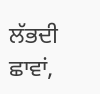ਲੱਭਦੀ ਛਾਵਾਂ,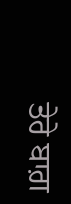ਤੇਰੇ ਬਾਗ਼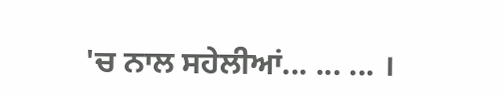'ਚ ਨਾਲ ਸਹੇਲੀਆਂ... ... ... ।